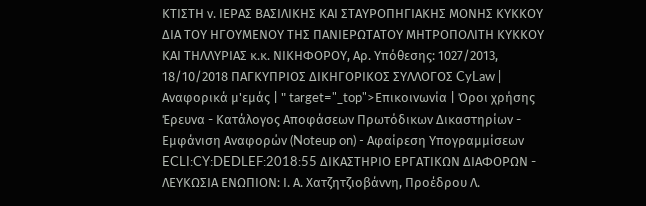ΚΤΙΣΤΗ ν. ΙΕΡΑΣ ΒΑΣΙΛΙΚΗΣ ΚΑΙ ΣΤΑΥΡΟΠΗΓΙΑΚΗΣ ΜΟΝΗΣ ΚΥΚΚΟΥ ΔΙΑ ΤΟΥ ΗΓΟΥΜΕΝΟΥ ΤΗΣ ΠΑΝΙΕΡΩΤΑΤΟΥ ΜΗΤΡΟΠΟΛΙΤΗ ΚΥΚΚΟΥ ΚΑΙ ΤΗΛΛΥΡΙΑΣ κ.κ. ΝΙΚΗΦΟΡΟΥ, Αρ. Υπόθεσης: 1027/2013, 18/10/2018 ΠΑΓΚΥΠΡΙΟΣ ΔΙΚΗΓΟΡΙΚΟΣ ΣΥΛΛΟΓΟΣ CyLaw | Αναφορικά μ'εμάς | " target="_top">Επικοινωνία | Όροι χρήσης Έρευνα - Κατάλογος Αποφάσεων Πρωτόδικων Δικαστηρίων - Εμφάνιση Αναφορών (Noteup on) - Αφαίρεση Υπογραμμίσεων ECLI:CY:DEDLEF:2018:55 ΔΙΚΑΣΤΗΡΙΟ ΕΡΓΑΤΙΚΩΝ ΔΙΑΦΟΡΩΝ - ΛΕΥΚΩΣΙΑ ΕΝΩΠΙΟΝ: Ι. Α. Χατζητζιοβάννη, Προέδρου Λ.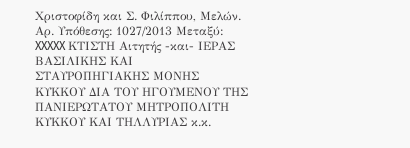Χριστοφίδη και Σ. Φιλίππου, Μελών. Αρ. Υπόθεσης: 1027/2013 Μεταξύ: XXXXX ΚΤΙΣΤΗ Αιτητής -και- ΙΕΡΑΣ ΒΑΣΙΛΙΚΗΣ ΚΑΙ ΣΤΑΥΡΟΠΗΓΙΑΚΗΣ ΜΟΝΗΣ ΚΥΚΚΟΥ ΔΙΑ ΤΟΥ ΗΓΟΥΜΕΝΟΥ ΤΗΣ ΠΑΝΙΕΡΩΤΑΤΟΥ ΜΗΤΡΟΠΟΛΙΤΗ ΚΥΚΚΟΥ ΚΑΙ ΤΗΛΛΥΡΙΑΣ κ.κ.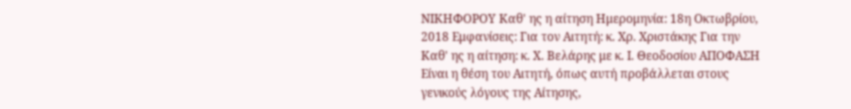ΝΙΚΗΦΟΡΟΥ Καθ' ης η αίτηση Ημερομηνία: 18η Οκτωβρίου, 2018 Εμφανίσεις: Για τον Αιτητή: κ. Χρ. Χριστάκης Για την Καθ' ης η αίτηση: κ. Χ. Βελάρης με κ. Ι. Θεοδοσίου ΑΠΟΦΑΣΗ Είναι η θέση του Αιτητή, όπως αυτή προβάλλεται στους γενικούς λόγους της Αίτησης,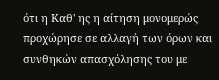ότι η Καθ' ης η αίτηση μονομερώς προχώρησε σε αλλαγή των όρων και συνθηκών απασχόλησης του με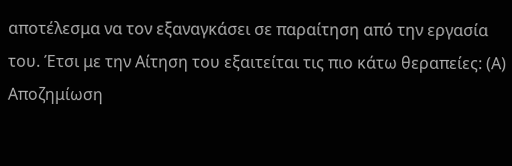αποτέλεσμα να τον εξαναγκάσει σε παραίτηση από την εργασία του. Έτσι με την Αίτηση του εξαιτείται τις πιο κάτω θεραπείες: (Α) Αποζημίωση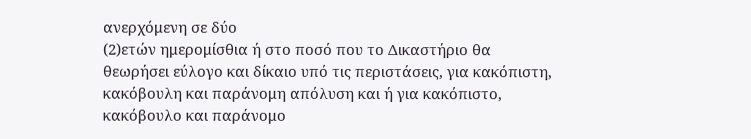ανερχόμενη σε δύο
(2)ετών ημερομίσθια ή στο ποσό που το Δικαστήριο θα θεωρήσει εύλογο και δίκαιο υπό τις περιστάσεις, για κακόπιστη, κακόβουλη και παράνομη απόλυση και ή για κακόπιστο, κακόβουλο και παράνομο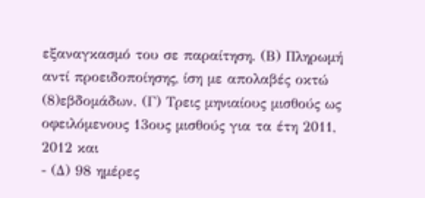εξαναγκασμό του σε παραίτηση. (Β) Πληρωμή αντί προειδοποίησης, ίση με απολαβές οκτώ
(8)εβδομάδων. (Γ) Τρεις μηνιαίους μισθούς ως οφειλόμενους 13ους μισθούς για τα έτη 2011, 2012 και
- (Δ) 98 ημέρες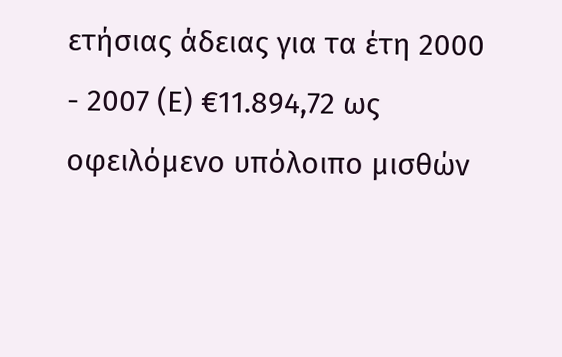ετήσιας άδειας για τα έτη 2000 - 2007 (Ε) €11.894,72 ως οφειλόμενο υπόλοιπο μισθών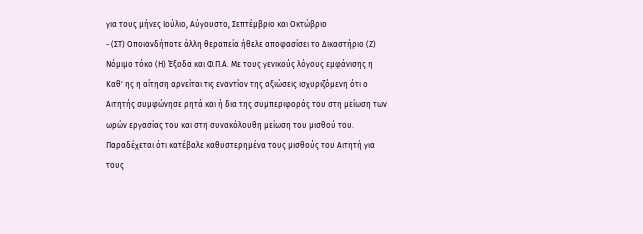για τους μήνες Ιούλιο, Αύγουστο, Σεπτέμβριο και Οκτώβριο
- (ΣΤ) Οποιανδήποτε άλλη θεραπεία ήθελε αποφασίσει το Δικαστήριο (Ζ) Νόμιμο τόκο (Η) Έξοδα και Φ.Π.Α. Με τους γενικούς λόγους εμφάνισης η Καθ' ης η αίτηση αρνείται τις εναντίον της αξιώσεις ισχυριζόμενη ότι ο Αιτητής συμφώνησε ρητά και ή δια της συμπεριφοράς του στη μείωση των ωρών εργασίας του και στη συνακόλουθη μείωση του μισθού του. Παραδέχεται ότι κατέβαλε καθυστερημένα τους μισθούς του Αιτητή για τους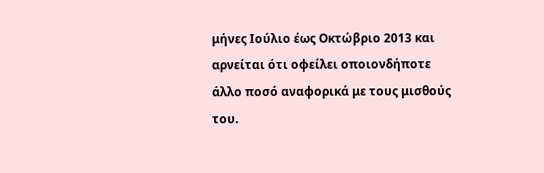μήνες Ιούλιο έως Οκτώβριο 2013 και αρνείται ότι οφείλει οποιονδήποτε άλλο ποσό αναφορικά με τους μισθούς του.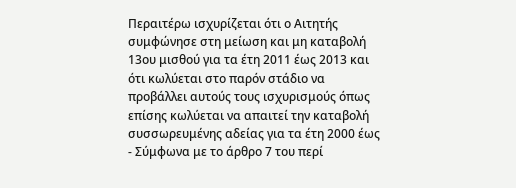Περαιτέρω ισχυρίζεται ότι ο Αιτητής συμφώνησε στη μείωση και μη καταβολή 13ου μισθού για τα έτη 2011 έως 2013 και ότι κωλύεται στο παρόν στάδιο να προβάλλει αυτούς τους ισχυρισμούς όπως επίσης κωλύεται να απαιτεί την καταβολή συσσωρευμένης αδείας για τα έτη 2000 έως
- Σύμφωνα με το άρθρο 7 του περί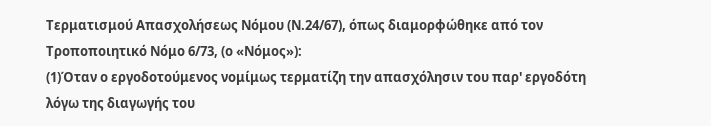Τερματισμού Απασχολήσεως Νόμου (Ν.24/67), όπως διαμορφώθηκε από τον Τροποποιητικό Νόμο 6/73, (ο «Νόμος»):
(1)Όταν ο εργοδοτούμενος νομίμως τερματίζη την απασχόλησιν του παρ' εργοδότη λόγω της διαγωγής του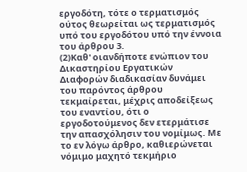εργοδότη, τότε ο τερματισμός ούτος θεωρείται ως τερματισμός υπό του εργοδότου υπό την έννοια του άρθρου 3.
(2)Καθ' οιανδήποτε ενώπιον του Δικαστηρίου Εργατικών Διαφορών διαδικασίαν δυνάμει του παρόντος άρθρου τεκμαίρεται, μέχρις αποδείξεως του εναντίου, ότι ο εργοδοτούμενος δεν ετερμάτισε την απασχόλησιν του νομίμως. Με το εν λόγω άρθρο, καθιερώνεται νόμιμο μαχητό τεκμήριο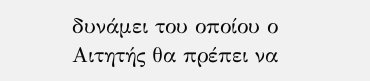δυνάμει του οποίου ο Αιτητής θα πρέπει να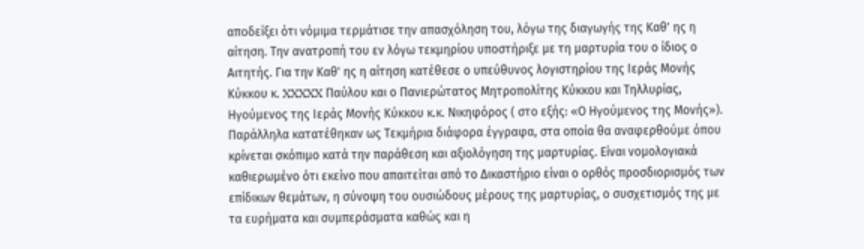αποδείξει ότι νόμιμα τερμάτισε την απασχόληση του, λόγω της διαγωγής της Καθ' ης η αίτηση. Την ανατροπή του εν λόγω τεκμηρίου υποστήριξε με τη μαρτυρία του ο ίδιος ο Αιτητής. Για την Καθ' ης η αίτηση κατέθεσε ο υπεύθυνος λογιστηρίου της Ιεράς Μονής Κύκκου κ. XXXXX Παύλου και ο Πανιερώτατος Μητροπολίτης Κύκκου και Τηλλυρίας, Ηγούμενος της Ιεράς Μονής Κύκκου κ.κ. Νικηφόρος ( στο εξής: «Ο Ηγούμενος της Μονής»). Παράλληλα κατατέθηκαν ως Τεκμήρια διάφορα έγγραφα, στα οποία θα αναφερθούμε όπου κρίνεται σκόπιμο κατά την παράθεση και αξιολόγηση της μαρτυρίας. Είναι νομολογιακά καθιερωμένο ότι εκείνο που απαιτείται από το Δικαστήριο είναι ο ορθός προσδιορισμός των επίδικων θεμάτων, η σύνοψη του ουσιώδους μέρους της μαρτυρίας, ο συσχετισμός της με τα ευρήματα και συμπεράσματα καθώς και η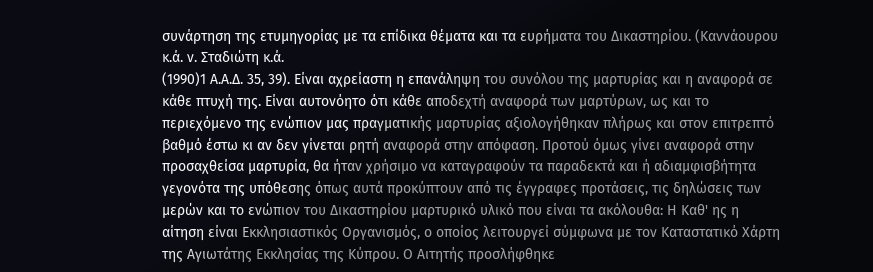συνάρτηση της ετυμηγορίας με τα επίδικα θέματα και τα ευρήματα του Δικαστηρίου. (Καννάουρου κ.ά. ν. Σταδιώτη κ.ά.
(1990)1 Α.Α.Δ. 35, 39). Είναι αχρείαστη η επανάληψη του συνόλου της μαρτυρίας και η αναφορά σε κάθε πτυχή της. Είναι αυτονόητο ότι κάθε αποδεχτή αναφορά των μαρτύρων, ως και το περιεχόμενο της ενώπιον μας πραγματικής μαρτυρίας αξιολογήθηκαν πλήρως και στον επιτρεπτό βαθμό έστω κι αν δεν γίνεται ρητή αναφορά στην απόφαση. Προτού όμως γίνει αναφορά στην προσαχθείσα μαρτυρία, θα ήταν χρήσιμο να καταγραφούν τα παραδεκτά και ή αδιαμφισβήτητα γεγονότα της υπόθεσης όπως αυτά προκύπτουν από τις έγγραφες προτάσεις, τις δηλώσεις των μερών και το ενώπιον του Δικαστηρίου μαρτυρικό υλικό που είναι τα ακόλουθα: Η Καθ' ης η αίτηση είναι Εκκλησιαστικός Οργανισμός, ο οποίος λειτουργεί σύμφωνα με τον Καταστατικό Χάρτη της Αγιωτάτης Εκκλησίας της Κύπρου. Ο Αιτητής προσλήφθηκε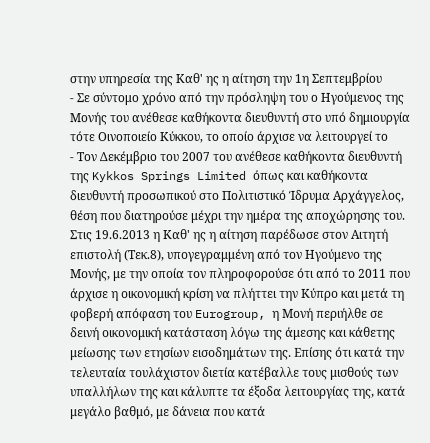στην υπηρεσία της Καθ' ης η αίτηση την 1η Σεπτεμβρίου
- Σε σύντομο χρόνο από την πρόσληψη του ο Ηγούμενος της Μονής του ανέθεσε καθήκοντα διευθυντή στο υπό δημιουργία τότε Οινοποιείο Κύκκου, το οποίο άρχισε να λειτουργεί το
- Τον Δεκέμβριο του 2007 του ανέθεσε καθήκοντα διευθυντή της Kykkos Springs Limited όπως και καθήκοντα διευθυντή προσωπικού στο Πολιτιστικό Ίδρυμα Αρχάγγελος, θέση που διατηρούσε μέχρι την ημέρα της αποχώρησης του. Στις 19.6.2013 η Καθ' ης η αίτηση παρέδωσε στον Αιτητή επιστολή (Τεκ.8), υπογεγραμμένη από τον Ηγούμενο της Μονής, με την οποία τον πληροφορούσε ότι από το 2011 που άρχισε η οικονομική κρίση να πλήττει την Κύπρο και μετά τη φοβερή απόφαση του Eurogroup, η Μονή περιήλθε σε δεινή οικονομική κατάσταση λόγω της άμεσης και κάθετης μείωσης των ετησίων εισοδημάτων της. Επίσης ότι κατά την τελευταία τουλάχιστον διετία κατέβαλλε τους μισθούς των υπαλλήλων της και κάλυπτε τα έξοδα λειτουργίας της, κατά μεγάλο βαθμό, με δάνεια που κατά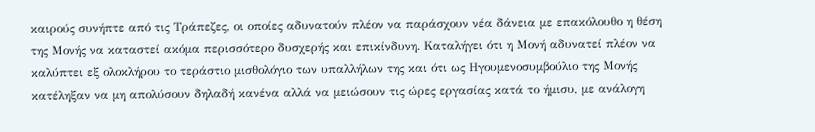καιρούς συνήπτε από τις Τράπεζες, οι οποίες αδυνατούν πλέον να παράσχουν νέα δάνεια με επακόλουθο η θέση της Μονής να καταστεί ακόμα περισσότερο δυσχερής και επικίνδυνη. Καταλήγει ότι η Μονή αδυνατεί πλέον να καλύπτει εξ ολοκλήρου το τεράστιο μισθολόγιο των υπαλλήλων της και ότι ως Ηγουμενοσυμβούλιο της Μονής κατέληξαν να μη απολύσουν δηλαδή κανένα αλλά να μειώσουν τις ώρες εργασίας κατά το ήμισυ, με ανάλογη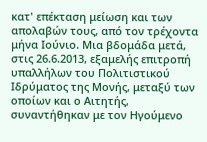κατ' επέκταση μείωση και των απολαβών τους, από τον τρέχοντα μήνα Ιούνιο. Μια βδομάδα μετά, στις 26.6.2013, εξαμελής επιτροπή υπαλλήλων του Πολιτιστικού Ιδρύματος της Μονής, μεταξύ των οποίων και ο Αιτητής, συναντήθηκαν με τον Ηγούμενο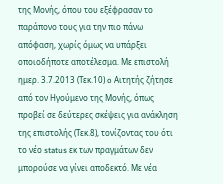της Μονής, όπου του εξέφρασαν το παράπονο τους για την πιο πάνω απόφαση, χωρίς όμως να υπάρξει οποιοδήποτε αποτέλεσμα. Με επιστολή ημερ. 3.7.2013 (Τεκ.10) o Αιτητής ζήτησε από τον Ηγούμενο της Μονής, όπως προβεί σε δεύτερες σκέψεις για ανάκληση της επιστολής (Τεκ.8), τονίζοντας του ότι το νέο status εκ των πραγμάτων δεν μπορούσε να γίνει αποδεκτό. Με νέα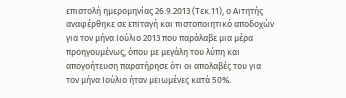επιστολή ημερομηνίας 26.9.2013 (Τεκ.11), ο Αιτητής αναφέρθηκε σε επιταγή και πιστοποιητικό αποδοχών για τον μήνα Ιούλιο 2013 που παράλαβε μια μέρα προηγουμένως, όπου με μεγάλη του λύπη και απογοήτευση παρατήρησε ότι οι απολαβές του για τον μήνα Ιούλιο ήταν μειωμένες κατά 50%.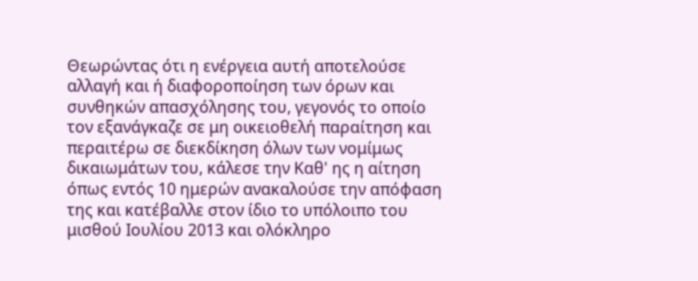Θεωρώντας ότι η ενέργεια αυτή αποτελούσε αλλαγή και ή διαφοροποίηση των όρων και συνθηκών απασχόλησης του, γεγονός το οποίο τον εξανάγκαζε σε μη οικειοθελή παραίτηση και περαιτέρω σε διεκδίκηση όλων των νομίμως δικαιωμάτων του, κάλεσε την Καθ' ης η αίτηση όπως εντός 10 ημερών ανακαλούσε την απόφαση της και κατέβαλλε στον ίδιο το υπόλοιπο του μισθού Ιουλίου 2013 και ολόκληρο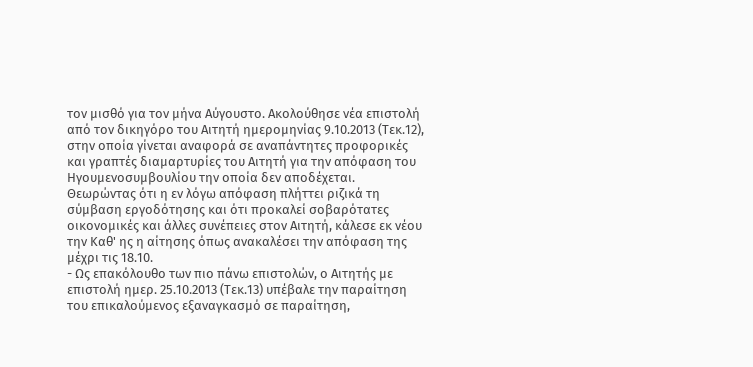τον μισθό για τον μήνα Αύγουστο. Ακολούθησε νέα επιστολή από τον δικηγόρο του Αιτητή ημερομηνίας 9.10.2013 (Τεκ.12), στην οποία γίνεται αναφορά σε αναπάντητες προφορικές και γραπτές διαμαρτυρίες του Αιτητή για την απόφαση του Ηγουμενοσυμβουλίου την οποία δεν αποδέχεται. Θεωρώντας ότι η εν λόγω απόφαση πλήττει ριζικά τη σύμβαση εργοδότησης και ότι προκαλεί σοβαρότατες οικονομικές και άλλες συνέπειες στον Αιτητή, κάλεσε εκ νέου την Καθ' ης η αίτησης όπως ανακαλέσει την απόφαση της μέχρι τις 18.10.
- Ως επακόλουθο των πιο πάνω επιστολών, ο Αιτητής με επιστολή ημερ. 25.10.2013 (Τεκ.13) υπέβαλε την παραίτηση του επικαλούμενος εξαναγκασμό σε παραίτηση,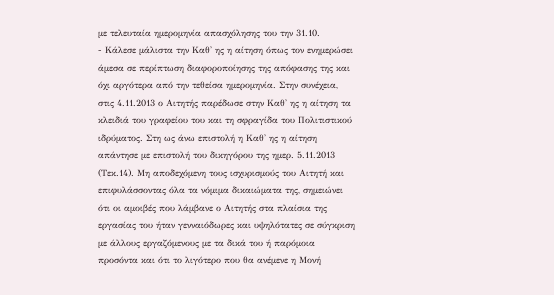με τελευταία ημερομηνία απασχόλησης του την 31.10.
- Κάλεσε μάλιστα την Καθ' ης η αίτηση όπως τον ενημερώσει άμεσα σε περίπτωση διαφοροποίησης της απόφασης της και όχι αργότερα από την τεθείσα ημερομηνία. Στην συνέχεια, στις 4.11.2013 ο Αιτητής παρέδωσε στην Καθ' ης η αίτηση τα κλειδιά του γραφείου του και τη σφραγίδα του Πολιτιστικού ιδρύματος. Στη ως άνω επιστολή η Καθ' ης η αίτηση απάντησε με επιστολή του δικηγόρου της ημερ. 5.11.2013 (Τεκ.14). Μη αποδεχόμενη τους ισχυρισμούς του Αιτητή και επιφυλάσσοντας όλα τα νόμιμα δικαιώματα της, σημειώνει ότι οι αμοιβές που λάμβανε ο Αιτητής στα πλαίσια της εργασίας του ήταν γενναιόδωρες και υψηλότατες σε σύγκριση με άλλους εργαζόμενους με τα δικά του ή παρόμοια προσόντα και ότι το λιγότερο που θα ανέμενε η Μονή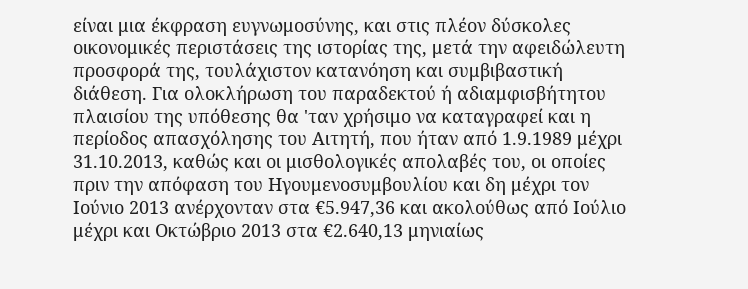είναι μια έκφραση ευγνωμοσύνης, και στις πλέον δύσκολες οικονομικές περιστάσεις της ιστορίας της, μετά την αφειδώλευτη προσφορά της, τουλάχιστον κατανόηση και συμβιβαστική διάθεση. Για ολοκλήρωση του παραδεκτού ή αδιαμφισβήτητου πλαισίου της υπόθεσης θα 'ταν χρήσιμο να καταγραφεί και η περίοδος απασχόλησης του Αιτητή, που ήταν από 1.9.1989 μέχρι 31.10.2013, καθώς και οι μισθολογικές απολαβές του, οι οποίες πριν την απόφαση του Ηγουμενοσυμβουλίου και δη μέχρι τον Ιούνιο 2013 ανέρχονταν στα €5.947,36 και ακολούθως από Ιούλιο μέχρι και Οκτώβριο 2013 στα €2.640,13 μηνιαίως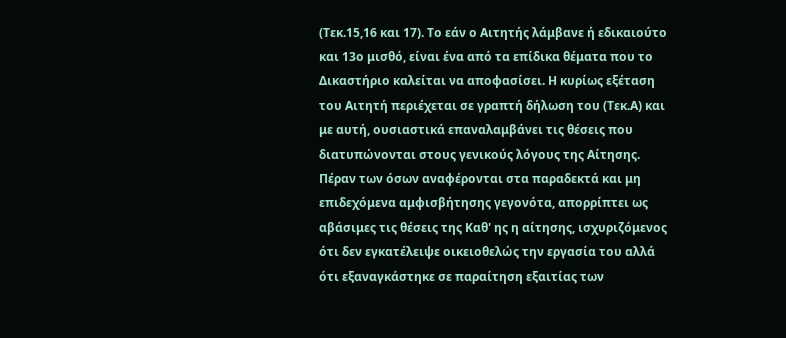(Τεκ.15,16 και 17). Το εάν ο Αιτητής λάμβανε ή εδικαιούτο και 13ο μισθό, είναι ένα από τα επίδικα θέματα που το Δικαστήριο καλείται να αποφασίσει. Η κυρίως εξέταση του Αιτητή περιέχεται σε γραπτή δήλωση του (Τεκ.Α) και με αυτή, ουσιαστικά επαναλαμβάνει τις θέσεις που διατυπώνονται στους γενικούς λόγους της Αίτησης. Πέραν των όσων αναφέρονται στα παραδεκτά και μη επιδεχόμενα αμφισβήτησης γεγονότα, απορρίπτει ως αβάσιμες τις θέσεις της Καθ' ης η αίτησης, ισχυριζόμενος ότι δεν εγκατέλειψε οικειοθελώς την εργασία του αλλά ότι εξαναγκάστηκε σε παραίτηση εξαιτίας των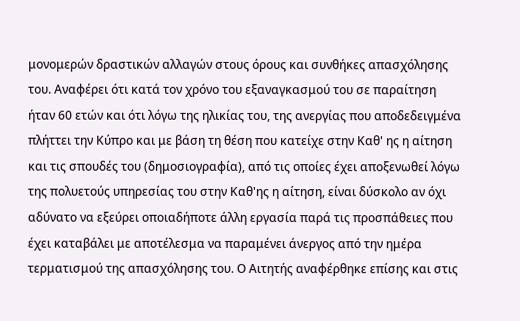μονομερών δραστικών αλλαγών στους όρους και συνθήκες απασχόλησης του. Αναφέρει ότι κατά τον χρόνο του εξαναγκασμού του σε παραίτηση ήταν 60 ετών και ότι λόγω της ηλικίας του, της ανεργίας που αποδεδειγμένα πλήττει την Κύπρο και με βάση τη θέση που κατείχε στην Καθ' ης η αίτηση και τις σπουδές του (δημοσιογραφία), από τις οποίες έχει αποξενωθεί λόγω της πολυετούς υπηρεσίας του στην Καθ'ης η αίτηση, είναι δύσκολο αν όχι αδύνατο να εξεύρει οποιαδήποτε άλλη εργασία παρά τις προσπάθειες που έχει καταβάλει με αποτέλεσμα να παραμένει άνεργος από την ημέρα τερματισμού της απασχόλησης του. Ο Αιτητής αναφέρθηκε επίσης και στις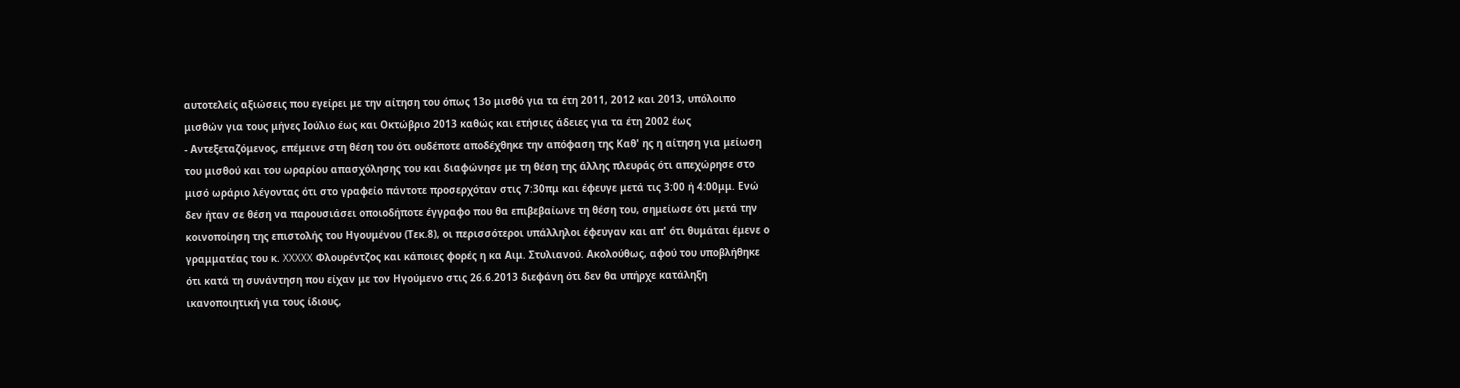αυτοτελείς αξιώσεις που εγείρει με την αίτηση του όπως 13ο μισθό για τα έτη 2011, 2012 και 2013, υπόλοιπο μισθών για τους μήνες Ιούλιο έως και Οκτώβριο 2013 καθώς και ετήσιες άδειες για τα έτη 2002 έως
- Αντεξεταζόμενος, επέμεινε στη θέση του ότι ουδέποτε αποδέχθηκε την απόφαση της Καθ' ης η αίτηση για μείωση του μισθού και του ωραρίου απασχόλησης του και διαφώνησε με τη θέση της άλλης πλευράς ότι απεχώρησε στο μισό ωράριο λέγοντας ότι στο γραφείο πάντοτε προσερχόταν στις 7:30πμ και έφευγε μετά τις 3:00 ή 4:00μμ. Ενώ δεν ήταν σε θέση να παρουσιάσει οποιοδήποτε έγγραφο που θα επιβεβαίωνε τη θέση του, σημείωσε ότι μετά την κοινοποίηση της επιστολής του Ηγουμένου (Τεκ.8), οι περισσότεροι υπάλληλοι έφευγαν και απ' ότι θυμάται έμενε ο γραμματέας του κ. XXXXX Φλουρέντζος και κάποιες φορές η κα Αιμ. Στυλιανού. Ακολούθως, αφού του υποβλήθηκε ότι κατά τη συνάντηση που είχαν με τον Ηγούμενο στις 26.6.2013 διεφάνη ότι δεν θα υπήρχε κατάληξη ικανοποιητική για τους ίδιους,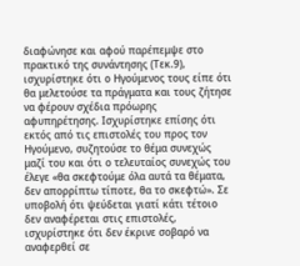διαφώνησε και αφού παρέπεμψε στο πρακτικό της συνάντησης (Τεκ.9), ισχυρίστηκε ότι ο Ηγούμενος τους είπε ότι θα μελετούσε τα πράγματα και τους ζήτησε να φέρουν σχέδια πρόωρης αφυπηρέτησης. Ισχυρίστηκε επίσης ότι εκτός από τις επιστολές του προς τον Ηγούμενο, συζητούσε το θέμα συνεχώς μαζί του και ότι ο τελευταίος συνεχώς του έλεγε «θα σκεφτούμε όλα αυτά τα θέματα, δεν απορρίπτω τίποτε, θα το σκεφτώ». Σε υποβολή ότι ψεύδεται γιατί κάτι τέτοιο δεν αναφέρεται στις επιστολές, ισχυρίστηκε ότι δεν έκρινε σοβαρό να αναφερθεί σε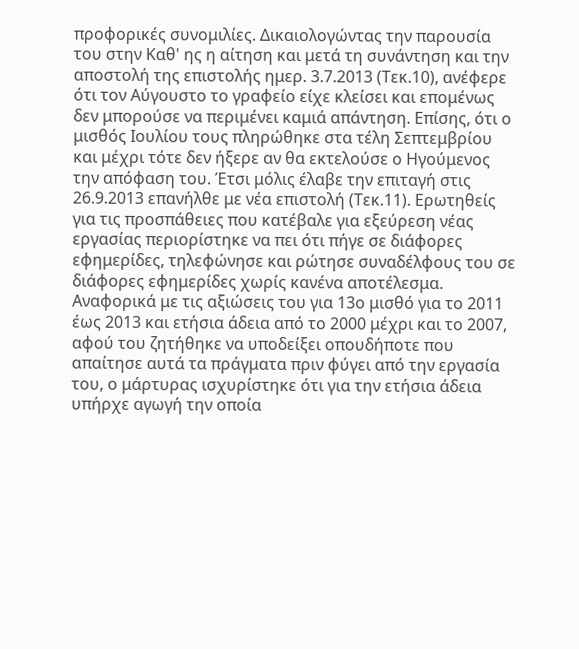προφορικές συνομιλίες. Δικαιολογώντας την παρουσία του στην Καθ' ης η αίτηση και μετά τη συνάντηση και την αποστολή της επιστολής ημερ. 3.7.2013 (Τεκ.10), ανέφερε ότι τον Αύγουστο το γραφείο είχε κλείσει και επομένως δεν μπορούσε να περιμένει καμιά απάντηση. Επίσης, ότι ο μισθός Ιουλίου τους πληρώθηκε στα τέλη Σεπτεμβρίου και μέχρι τότε δεν ήξερε αν θα εκτελούσε ο Ηγούμενος την απόφαση του. Έτσι μόλις έλαβε την επιταγή στις 26.9.2013 επανήλθε με νέα επιστολή (Τεκ.11). Ερωτηθείς για τις προσπάθειες που κατέβαλε για εξεύρεση νέας εργασίας περιορίστηκε να πει ότι πήγε σε διάφορες εφημερίδες, τηλεφώνησε και ρώτησε συναδέλφους του σε διάφορες εφημερίδες χωρίς κανένα αποτέλεσμα. Αναφορικά με τις αξιώσεις του για 13ο μισθό για το 2011 έως 2013 και ετήσια άδεια από το 2000 μέχρι και το 2007, αφού του ζητήθηκε να υποδείξει οπουδήποτε που απαίτησε αυτά τα πράγματα πριν φύγει από την εργασία του, ο μάρτυρας ισχυρίστηκε ότι για την ετήσια άδεια υπήρχε αγωγή την οποία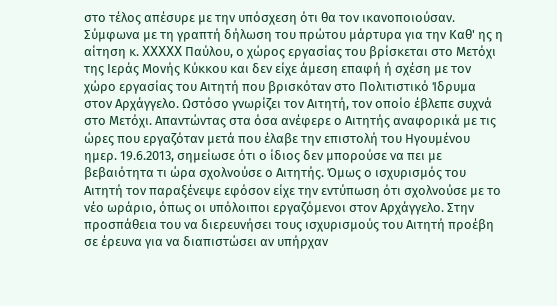στο τέλος απέσυρε με την υπόσχεση ότι θα τον ικανοποιούσαν. Σύμφωνα με τη γραπτή δήλωση του πρώτου μάρτυρα για την Καθ' ης η αίτηση κ. XXXXX Παύλου, ο χώρος εργασίας του βρίσκεται στο Μετόχι της Ιεράς Μονής Κύκκου και δεν είχε άμεση επαφή ή σχέση με τον χώρο εργασίας του Αιτητή που βρισκόταν στο Πολιτιστικό Ίδρυμα στον Αρχάγγελο. Ωστόσο γνωρίζει τον Αιτητή, τον οποίο έβλεπε συχνά στο Μετόχι. Απαντώντας στα όσα ανέφερε ο Αιτητής αναφορικά με τις ώρες που εργαζόταν μετά που έλαβε την επιστολή του Ηγουμένου ημερ. 19.6.2013, σημείωσε ότι ο ίδιος δεν μπορούσε να πει με βεβαιότητα τι ώρα σχολνούσε ο Αιτητής. Όμως ο ισχυρισμός του Αιτητή τον παραξένεψε εφόσον είχε την εντύπωση ότι σχολνούσε με το νέο ωράριο, όπως οι υπόλοιποι εργαζόμενοι στον Αρχάγγελο. Στην προσπάθεια του να διερευνήσει τους ισχυρισμούς του Αιτητή προέβη σε έρευνα για να διαπιστώσει αν υπήρχαν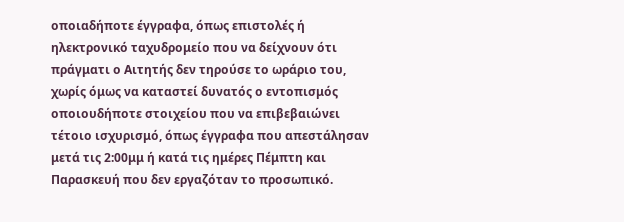οποιαδήποτε έγγραφα, όπως επιστολές ή ηλεκτρονικό ταχυδρομείο που να δείχνουν ότι πράγματι ο Αιτητής δεν τηρούσε το ωράριο του, χωρίς όμως να καταστεί δυνατός ο εντοπισμός οποιουδήποτε στοιχείου που να επιβεβαιώνει τέτοιο ισχυρισμό, όπως έγγραφα που απεστάλησαν μετά τις 2:00μμ ή κατά τις ημέρες Πέμπτη και Παρασκευή που δεν εργαζόταν το προσωπικό.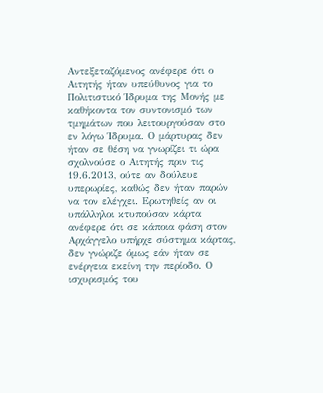Αντεξεταζόμενος ανέφερε ότι ο Αιτητής ήταν υπεύθυνος για το Πολιτιστικό Ίδρυμα της Μονής με καθήκοντα τον συντονισμό των τμημάτων που λειτουργούσαν στο εν λόγω Ίδρυμα. Ο μάρτυρας δεν ήταν σε θέση να γνωρίζει τι ώρα σχολνούσε ο Αιτητής πριν τις 19.6.2013, ούτε αν δούλευε υπερωρίες, καθώς δεν ήταν παρών να τον ελέγχει. Ερωτηθείς αν οι υπάλληλοι κτυπούσαν κάρτα ανέφερε ότι σε κάποια φάση στον Αρχάγγελο υπήρχε σύστημα κάρτας, δεν γνώριζε όμως εάν ήταν σε ενέργεια εκείνη την περίοδο. Ο ισχυρισμός του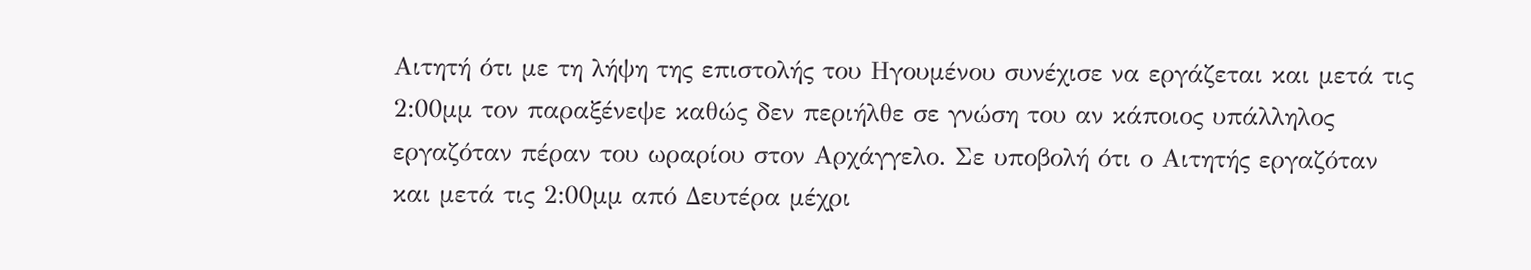Αιτητή ότι με τη λήψη της επιστολής του Ηγουμένου συνέχισε να εργάζεται και μετά τις 2:00μμ τον παραξένεψε καθώς δεν περιήλθε σε γνώση του αν κάποιος υπάλληλος εργαζόταν πέραν του ωραρίου στον Αρχάγγελο. Σε υποβολή ότι ο Αιτητής εργαζόταν και μετά τις 2:00μμ από Δευτέρα μέχρι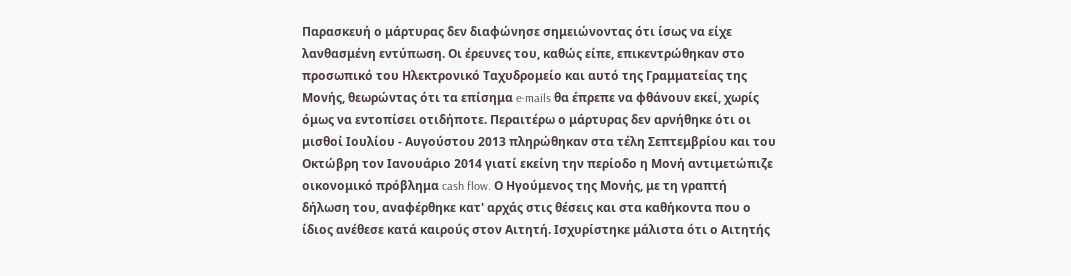Παρασκευή ο μάρτυρας δεν διαφώνησε σημειώνοντας ότι ίσως να είχε λανθασμένη εντύπωση. Οι έρευνες του, καθώς είπε, επικεντρώθηκαν στο προσωπικό του Ηλεκτρονικό Ταχυδρομείο και αυτό της Γραμματείας της Μονής, θεωρώντας ότι τα επίσημα e-mails θα έπρεπε να φθάνουν εκεί, χωρίς όμως να εντοπίσει οτιδήποτε. Περαιτέρω ο μάρτυρας δεν αρνήθηκε ότι οι μισθοί Ιουλίου - Αυγούστου 2013 πληρώθηκαν στα τέλη Σεπτεμβρίου και του Οκτώβρη τον Ιανουάριο 2014 γιατί εκείνη την περίοδο η Μονή αντιμετώπιζε οικονομικό πρόβλημα cash flow. Ο Ηγούμενος της Μονής, με τη γραπτή δήλωση του, αναφέρθηκε κατ' αρχάς στις θέσεις και στα καθήκοντα που ο ίδιος ανέθεσε κατά καιρούς στον Αιτητή. Ισχυρίστηκε μάλιστα ότι ο Αιτητής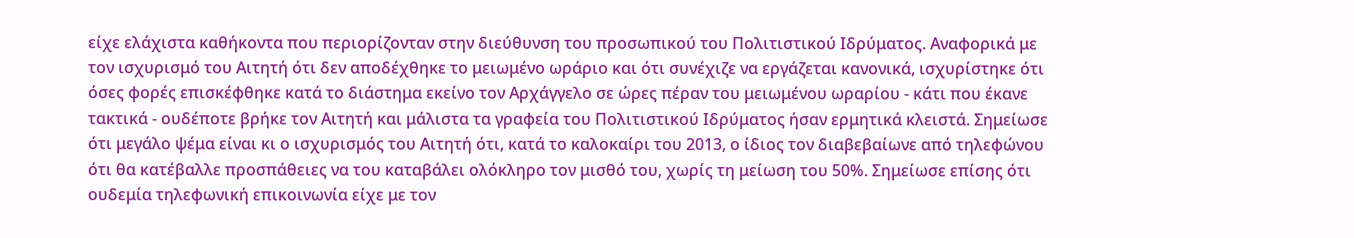είχε ελάχιστα καθήκοντα που περιορίζονταν στην διεύθυνση του προσωπικού του Πολιτιστικού Ιδρύματος. Αναφορικά με τον ισχυρισμό του Αιτητή ότι δεν αποδέχθηκε το μειωμένο ωράριο και ότι συνέχιζε να εργάζεται κανονικά, ισχυρίστηκε ότι όσες φορές επισκέφθηκε κατά το διάστημα εκείνο τον Αρχάγγελο σε ώρες πέραν του μειωμένου ωραρίου - κάτι που έκανε τακτικά - ουδέποτε βρήκε τον Αιτητή και μάλιστα τα γραφεία του Πολιτιστικού Ιδρύματος ήσαν ερμητικά κλειστά. Σημείωσε ότι μεγάλο ψέμα είναι κι ο ισχυρισμός του Αιτητή ότι, κατά το καλοκαίρι του 2013, ο ίδιος τον διαβεβαίωνε από τηλεφώνου ότι θα κατέβαλλε προσπάθειες να του καταβάλει ολόκληρο τον μισθό του, χωρίς τη μείωση του 50%. Σημείωσε επίσης ότι ουδεμία τηλεφωνική επικοινωνία είχε με τον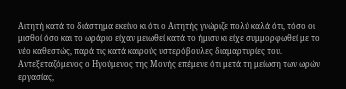Αιτητή κατά το διάστημα εκείνο κι ότι ο Αιτητής γνώριζε πολύ καλά ότι, τόσο οι μισθοί όσο και το ωράριο είχαν μειωθεί κατά το ήμισυ κι είχε συμμορφωθεί με το νέο καθεστώς, παρά τις κατά καιρούς υστερόβουλες διαμαρτυρίες του. Αντεξεταζόμενος ο Ηγούμενος της Μονής επέμενε ότι μετά τη μείωση των ωρών εργασίας,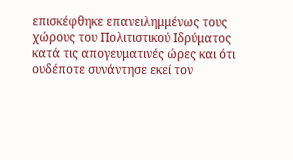επισκέφθηκε επανειλημμένως τους χώρους του Πολιτιστικού Ιδρύματος κατά τις απογευματινές ώρες και ότι ουδέποτε συνάντησε εκεί τον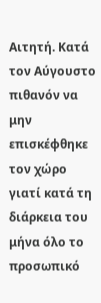Αιτητή. Κατά τον Αύγουστο πιθανόν να μην επισκέφθηκε τον χώρο γιατί κατά τη διάρκεια του μήνα όλο το προσωπικό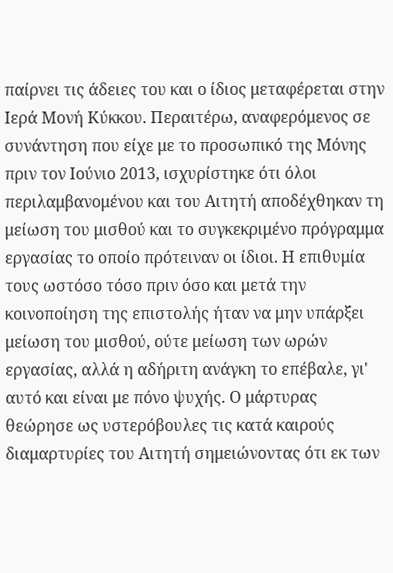παίρνει τις άδειες του και ο ίδιος μεταφέρεται στην Ιερά Μονή Κύκκου. Περαιτέρω, αναφερόμενος σε συνάντηση που είχε με το προσωπικό της Μόνης πριν τον Ιούνιο 2013, ισχυρίστηκε ότι όλοι περιλαμβανομένου και του Αιτητή αποδέχθηκαν τη μείωση του μισθού και το συγκεκριμένο πρόγραμμα εργασίας το οποίο πρότειναν οι ίδιοι. Η επιθυμία τους ωστόσο τόσο πριν όσο και μετά την κοινοποίηση της επιστολής ήταν να μην υπάρξει μείωση του μισθού, ούτε μείωση των ωρών εργασίας, αλλά η αδήριτη ανάγκη το επέβαλε, γι' αυτό και είναι με πόνο ψυχής. Ο μάρτυρας θεώρησε ως υστερόβουλες τις κατά καιρούς διαμαρτυρίες του Αιτητή σημειώνοντας ότι εκ των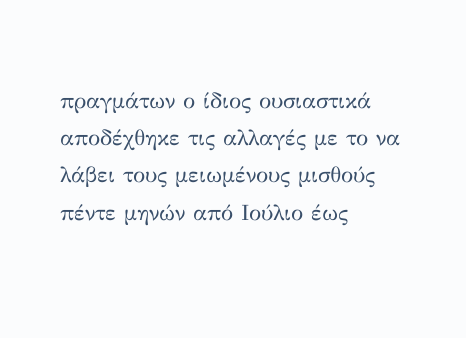πραγμάτων ο ίδιος ουσιαστικά αποδέχθηκε τις αλλαγές με το να λάβει τους μειωμένους μισθούς πέντε μηνών από Ιούλιο έως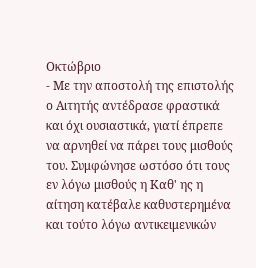Οκτώβριο
- Με την αποστολή της επιστολής ο Αιτητής αντέδρασε φραστικά και όχι ουσιαστικά, γιατί έπρεπε να αρνηθεί να πάρει τους μισθούς του. Συμφώνησε ωστόσο ότι τους εν λόγω μισθούς η Καθ' ης η αίτηση κατέβαλε καθυστερημένα και τούτο λόγω αντικειμενικών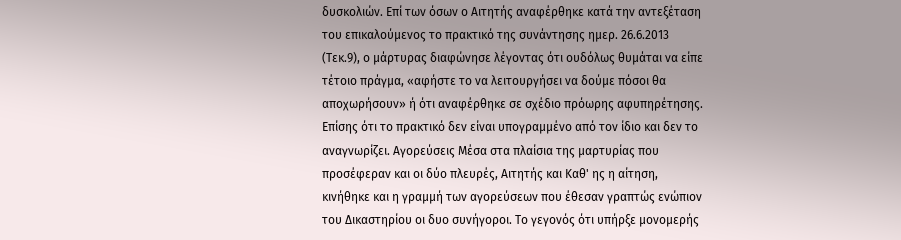δυσκολιών. Επί των όσων ο Αιτητής αναφέρθηκε κατά την αντεξέταση του επικαλούμενος το πρακτικό της συνάντησης ημερ. 26.6.2013 (Τεκ.9), ο μάρτυρας διαφώνησε λέγοντας ότι ουδόλως θυμάται να είπε τέτοιο πράγμα, «αφήστε το να λειτουργήσει να δούμε πόσοι θα αποχωρήσουν» ή ότι αναφέρθηκε σε σχέδιο πρόωρης αφυπηρέτησης. Επίσης ότι το πρακτικό δεν είναι υπογραμμένο από τον ίδιο και δεν το αναγνωρίζει. Αγορεύσεις Μέσα στα πλαίσια της μαρτυρίας που προσέφεραν και οι δύο πλευρές, Αιτητής και Καθ' ης η αίτηση, κινήθηκε και η γραμμή των αγορεύσεων που έθεσαν γραπτώς ενώπιον του Δικαστηρίου οι δυο συνήγοροι. Το γεγονός ότι υπήρξε μονομερής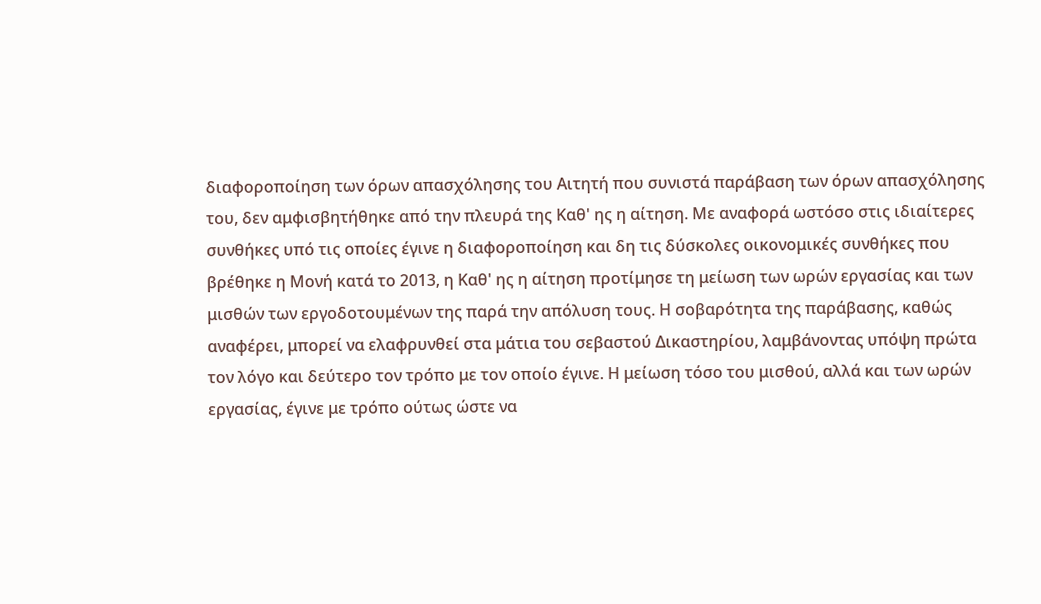διαφοροποίηση των όρων απασχόλησης του Αιτητή που συνιστά παράβαση των όρων απασχόλησης του, δεν αμφισβητήθηκε από την πλευρά της Καθ' ης η αίτηση. Με αναφορά ωστόσο στις ιδιαίτερες συνθήκες υπό τις οποίες έγινε η διαφοροποίηση και δη τις δύσκολες οικονομικές συνθήκες που βρέθηκε η Μονή κατά το 2013, η Καθ' ης η αίτηση προτίμησε τη μείωση των ωρών εργασίας και των μισθών των εργοδοτουμένων της παρά την απόλυση τους. Η σοβαρότητα της παράβασης, καθώς αναφέρει, μπορεί να ελαφρυνθεί στα μάτια του σεβαστού Δικαστηρίου, λαμβάνοντας υπόψη πρώτα τον λόγο και δεύτερο τον τρόπο με τον οποίο έγινε. Η μείωση τόσο του μισθού, αλλά και των ωρών εργασίας, έγινε με τρόπο ούτως ώστε να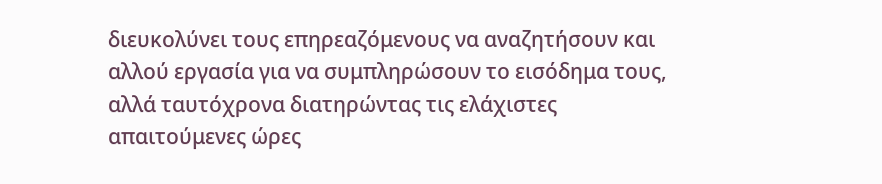διευκολύνει τους επηρεαζόμενους να αναζητήσουν και αλλού εργασία για να συμπληρώσουν το εισόδημα τους, αλλά ταυτόχρονα διατηρώντας τις ελάχιστες απαιτούμενες ώρες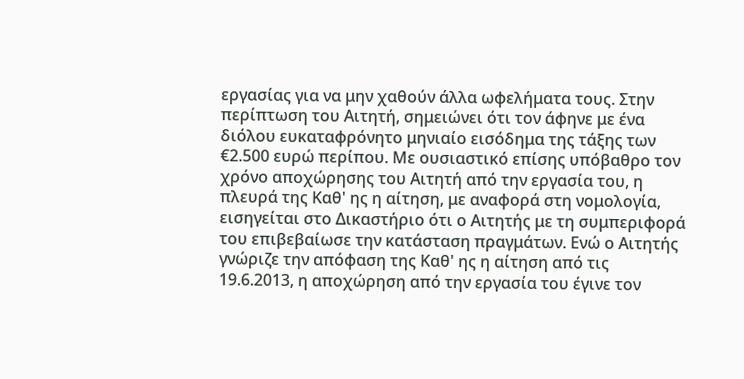εργασίας για να μην χαθούν άλλα ωφελήματα τους. Στην περίπτωση του Αιτητή, σημειώνει ότι τον άφηνε με ένα διόλου ευκαταφρόνητο μηνιαίο εισόδημα της τάξης των €2.500 ευρώ περίπου. Με ουσιαστικό επίσης υπόβαθρο τον χρόνο αποχώρησης του Αιτητή από την εργασία του, η πλευρά της Καθ' ης η αίτηση, με αναφορά στη νομολογία, εισηγείται στο Δικαστήριο ότι ο Αιτητής με τη συμπεριφορά του επιβεβαίωσε την κατάσταση πραγμάτων. Ενώ ο Αιτητής γνώριζε την απόφαση της Καθ' ης η αίτηση από τις 19.6.2013, η αποχώρηση από την εργασία του έγινε τον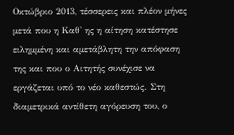Οκτώβριο 2013, τέσσερεις και πλέον μήνες μετά που η Καθ' ης η αίτηση κατέστησε ειλημμένη και αμετάβλητη την απόφαση της και που ο Αιτητής συνέχισε να εργάζεται υπό το νέο καθεστώς. Στη διαμετρικά αντίθετη αγόρευση του, ο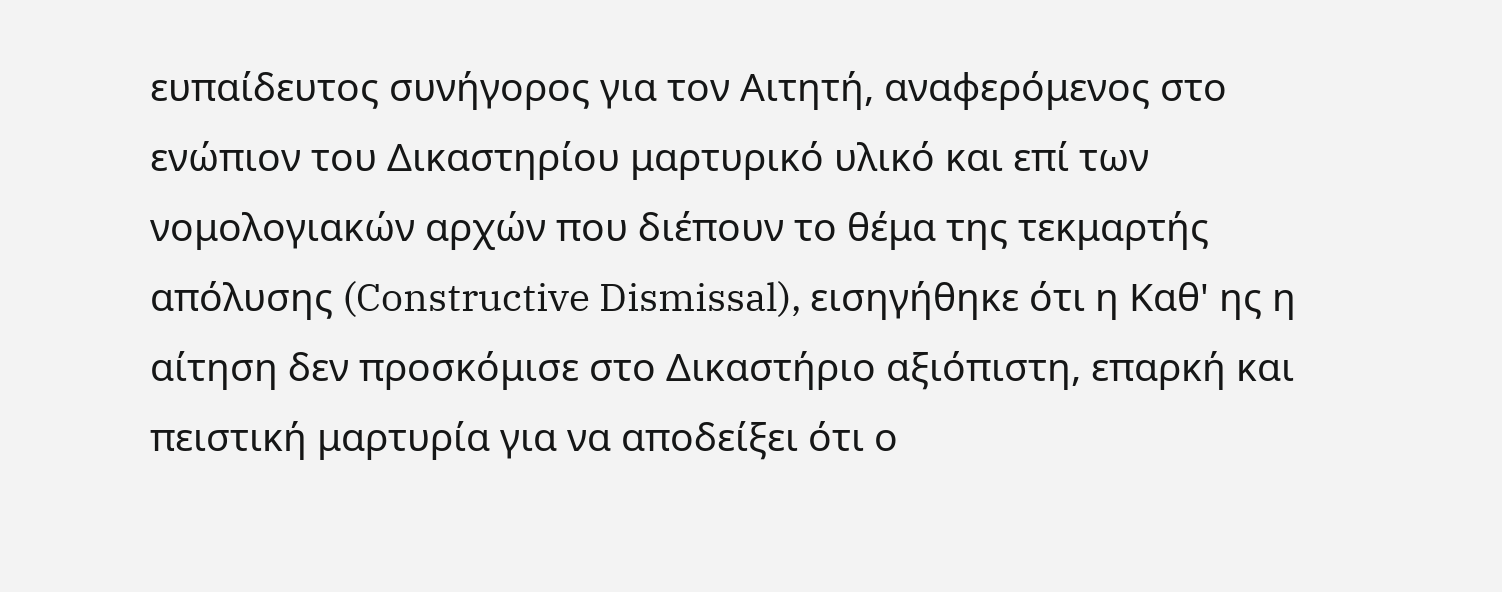ευπαίδευτος συνήγορος για τον Αιτητή, αναφερόμενος στο ενώπιον του Δικαστηρίου μαρτυρικό υλικό και επί των νομολογιακών αρχών που διέπουν το θέμα της τεκμαρτής απόλυσης (Constructive Dismissal), εισηγήθηκε ότι η Καθ' ης η αίτηση δεν προσκόμισε στο Δικαστήριο αξιόπιστη, επαρκή και πειστική μαρτυρία για να αποδείξει ότι ο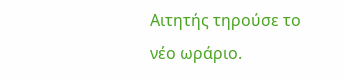Αιτητής τηρούσε το νέο ωράριο.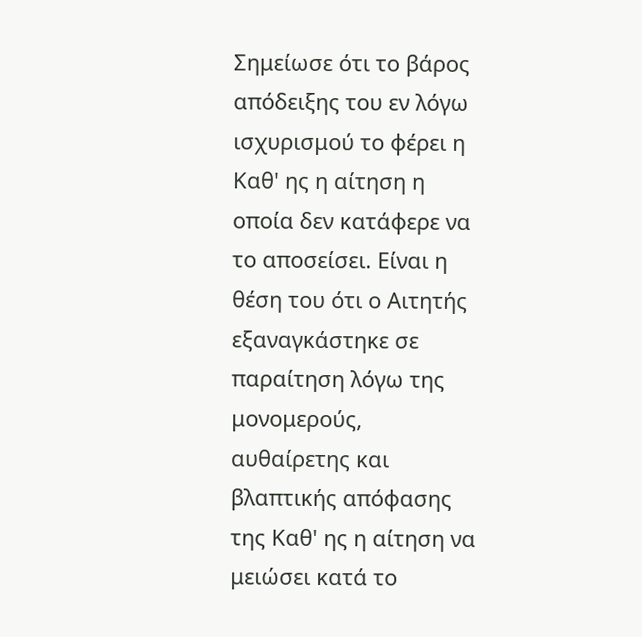Σημείωσε ότι το βάρος απόδειξης του εν λόγω ισχυρισμού το φέρει η Καθ' ης η αίτηση η οποία δεν κατάφερε να το αποσείσει. Είναι η θέση του ότι ο Αιτητής εξαναγκάστηκε σε παραίτηση λόγω της μονομερούς, αυθαίρετης και βλαπτικής απόφασης της Καθ' ης η αίτηση να μειώσει κατά το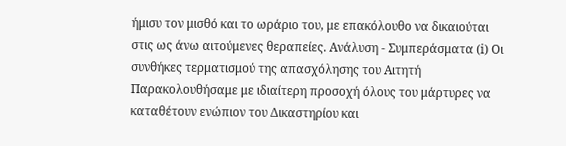ήμισυ τον μισθό και το ωράριο του, με επακόλουθο να δικαιούται στις ως άνω αιτούμενες θεραπείες. Ανάλυση - Συμπεράσματα (i) Οι συνθήκες τερματισμού της απασχόλησης του Αιτητή Παρακολουθήσαμε με ιδιαίτερη προσοχή όλους του μάρτυρες να καταθέτουν ενώπιον του Δικαστηρίου και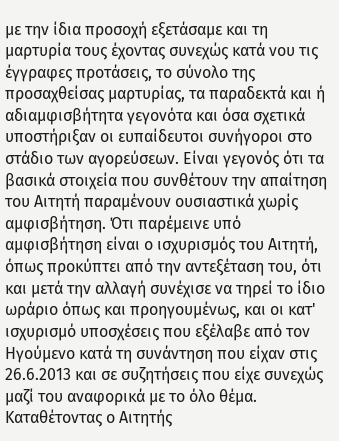με την ίδια προσοχή εξετάσαμε και τη μαρτυρία τους έχοντας συνεχώς κατά νου τις έγγραφες προτάσεις, το σύνολο της προσαχθείσας μαρτυρίας, τα παραδεκτά και ή αδιαμφισβήτητα γεγονότα και όσα σχετικά υποστήριξαν οι ευπαίδευτοι συνήγοροι στο στάδιο των αγορεύσεων. Είναι γεγονός ότι τα βασικά στοιχεία που συνθέτουν την απαίτηση του Αιτητή παραμένουν ουσιαστικά χωρίς αμφισβήτηση. Ότι παρέμεινε υπό αμφισβήτηση είναι ο ισχυρισμός του Αιτητή, όπως προκύπτει από την αντεξέταση του, ότι και μετά την αλλαγή συνέχισε να τηρεί το ίδιο ωράριο όπως και προηγουμένως, και οι κατ' ισχυρισμό υποσχέσεις που εξέλαβε από τον Ηγούμενο κατά τη συνάντηση που είχαν στις 26.6.2013 και σε συζητήσεις που είχε συνεχώς μαζί του αναφορικά με το όλο θέμα. Καταθέτοντας ο Αιτητής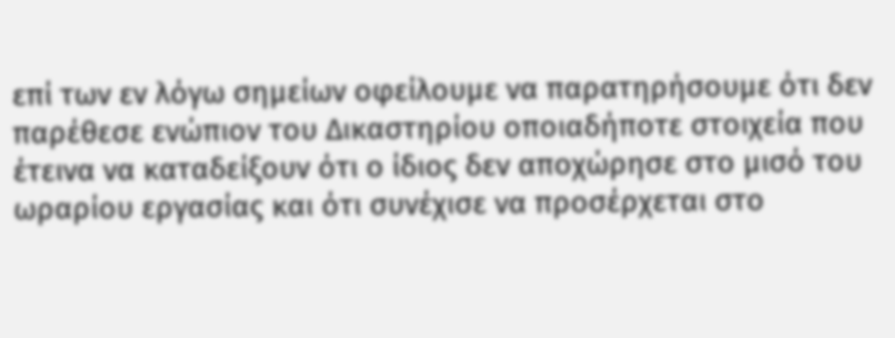επί των εν λόγω σημείων οφείλουμε να παρατηρήσουμε ότι δεν παρέθεσε ενώπιον του Δικαστηρίου οποιαδήποτε στοιχεία που έτεινα να καταδείξουν ότι ο ίδιος δεν αποχώρησε στο μισό του ωραρίου εργασίας και ότι συνέχισε να προσέρχεται στο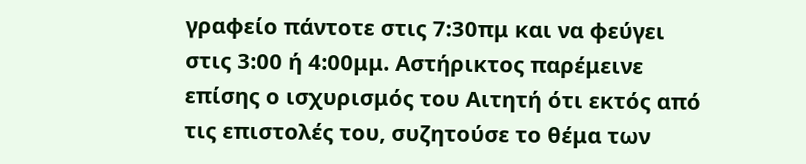γραφείο πάντοτε στις 7:30πμ και να φεύγει στις 3:00 ή 4:00μμ. Αστήρικτος παρέμεινε επίσης ο ισχυρισμός του Αιτητή ότι εκτός από τις επιστολές του, συζητούσε το θέμα των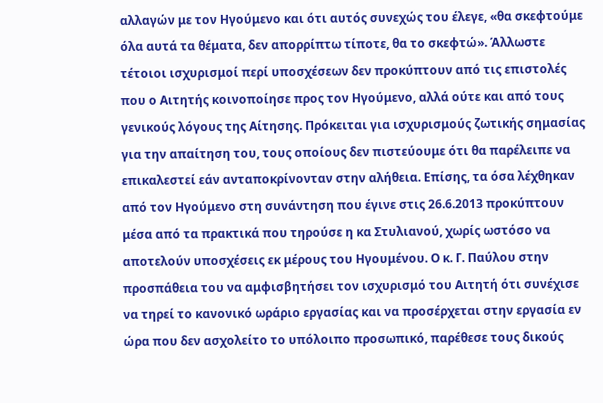αλλαγών με τον Ηγούμενο και ότι αυτός συνεχώς του έλεγε, «θα σκεφτούμε όλα αυτά τα θέματα, δεν απορρίπτω τίποτε, θα το σκεφτώ». Άλλωστε τέτοιοι ισχυρισμοί περί υποσχέσεων δεν προκύπτουν από τις επιστολές που ο Αιτητής κοινοποίησε προς τον Ηγούμενο, αλλά ούτε και από τους γενικούς λόγους της Αίτησης. Πρόκειται για ισχυρισμούς ζωτικής σημασίας για την απαίτηση του, τους οποίους δεν πιστεύουμε ότι θα παρέλειπε να επικαλεστεί εάν ανταποκρίνονταν στην αλήθεια. Επίσης, τα όσα λέχθηκαν από τον Ηγούμενο στη συνάντηση που έγινε στις 26.6.2013 προκύπτουν μέσα από τα πρακτικά που τηρούσε η κα Στυλιανού, χωρίς ωστόσο να αποτελούν υποσχέσεις εκ μέρους του Ηγουμένου. Ο κ. Γ. Παύλου στην προσπάθεια του να αμφισβητήσει τον ισχυρισμό του Αιτητή ότι συνέχισε να τηρεί το κανονικό ωράριο εργασίας και να προσέρχεται στην εργασία εν ώρα που δεν ασχολείτο το υπόλοιπο προσωπικό, παρέθεσε τους δικούς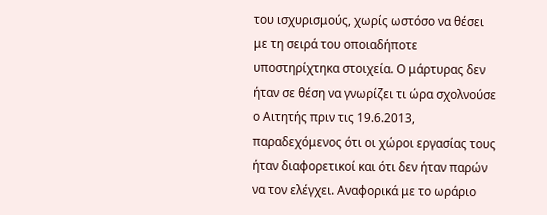του ισχυρισμούς, χωρίς ωστόσο να θέσει με τη σειρά του οποιαδήποτε υποστηρίχτηκα στοιχεία. Ο μάρτυρας δεν ήταν σε θέση να γνωρίζει τι ώρα σχολνούσε ο Αιτητής πριν τις 19.6.2013, παραδεχόμενος ότι οι χώροι εργασίας τους ήταν διαφορετικοί και ότι δεν ήταν παρών να τον ελέγχει. Αναφορικά με το ωράριο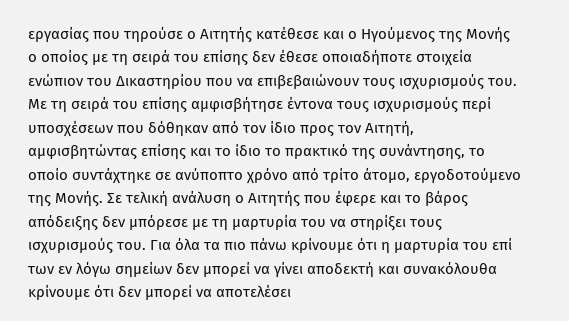εργασίας που τηρούσε ο Αιτητής κατέθεσε και ο Ηγούμενος της Μονής ο οποίος με τη σειρά του επίσης δεν έθεσε οποιαδήποτε στοιχεία ενώπιον του Δικαστηρίου που να επιβεβαιώνουν τους ισχυρισμούς του. Με τη σειρά του επίσης αμφισβήτησε έντονα τους ισχυρισμούς περί υποσχέσεων που δόθηκαν από τον ίδιο προς τον Αιτητή, αμφισβητώντας επίσης και το ίδιο το πρακτικό της συνάντησης, το οποίο συντάχτηκε σε ανύποπτο χρόνο από τρίτο άτομο, εργοδοτούμενο της Μονής. Σε τελική ανάλυση ο Αιτητής που έφερε και το βάρος απόδειξης δεν μπόρεσε με τη μαρτυρία του να στηρίξει τους ισχυρισμούς του. Για όλα τα πιο πάνω κρίνουμε ότι η μαρτυρία του επί των εν λόγω σημείων δεν μπορεί να γίνει αποδεκτή και συνακόλουθα κρίνουμε ότι δεν μπορεί να αποτελέσει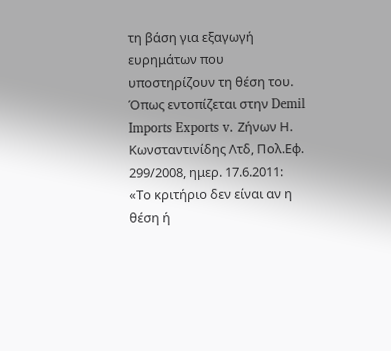τη βάση για εξαγωγή ευρημάτων που υποστηρίζουν τη θέση του. Όπως εντοπίζεται στην Demil Imports Exports v. Ζήνων Η. Κωνσταντινίδης Λτδ, Πολ.Εφ. 299/2008, ημερ. 17.6.2011: «Το κριτήριο δεν είναι αν η θέση ή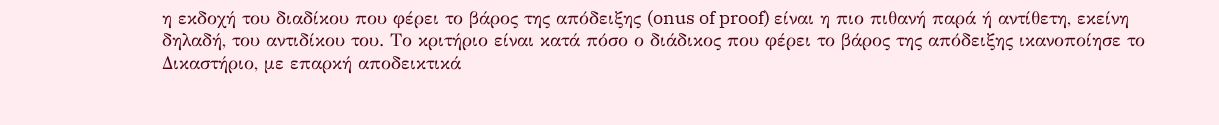η εκδοχή του διαδίκου που φέρει το βάρος της απόδειξης (onus of proof) είναι η πιο πιθανή παρά ή αντίθετη, εκείνη δηλαδή, του αντιδίκου του. Το κριτήριο είναι κατά πόσο ο διάδικος που φέρει το βάρος της απόδειξης ικανοποίησε το Δικαστήριο, με επαρκή αποδεικτικά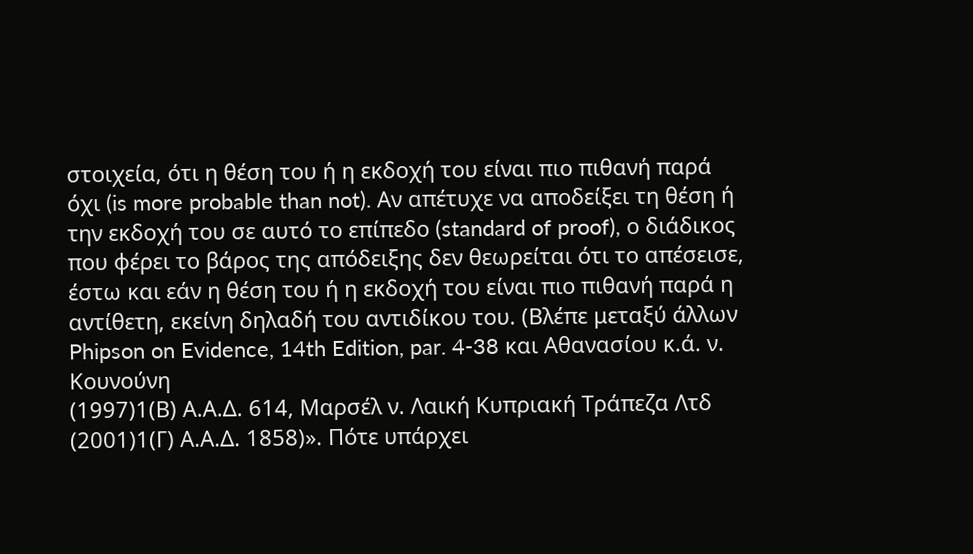στοιχεία, ότι η θέση του ή η εκδοχή του είναι πιο πιθανή παρά όχι (is more probable than not). Αν απέτυχε να αποδείξει τη θέση ή την εκδοχή του σε αυτό το επίπεδο (standard of proof), ο διάδικος που φέρει το βάρος της απόδειξης δεν θεωρείται ότι το απέσεισε, έστω και εάν η θέση του ή η εκδοχή του είναι πιο πιθανή παρά η αντίθετη, εκείνη δηλαδή του αντιδίκου του. (Βλέπε μεταξύ άλλων Phipson on Evidence, 14th Edition, par. 4-38 και Αθανασίου κ.ά. ν. Κουνούνη
(1997)1(Β) Α.Α.Δ. 614, Μαρσέλ ν. Λαική Κυπριακή Τράπεζα Λτδ
(2001)1(Γ) Α.Α.Δ. 1858)». Πότε υπάρχει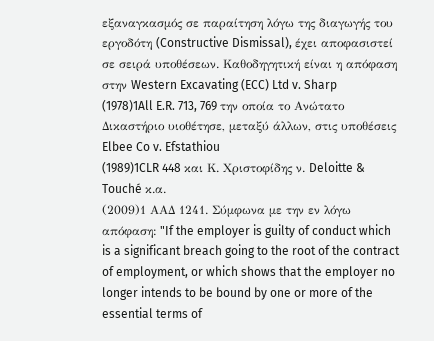εξαναγκασμός σε παραίτηση λόγω της διαγωγής του εργοδότη (Constructive Dismissal), έχει αποφασιστεί σε σειρά υποθέσεων. Καθοδηγητική είναι η απόφαση στην Western Excavating (ECC) Ltd v. Sharp
(1978)1All E.R. 713, 769 την οποία το Ανώτατο Δικαστήριο υιοθέτησε, μεταξύ άλλων, στις υποθέσεις Elbee Co v. Efstathiou
(1989)1CLR 448 και Κ. Χριστοφίδης ν. Deloitte & Touché κ.α.
(2009)1 ΑΑΔ 1241. Σύμφωνα με την εν λόγω απόφαση: "If the employer is guilty of conduct which is a significant breach going to the root of the contract of employment, or which shows that the employer no longer intends to be bound by one or more of the essential terms of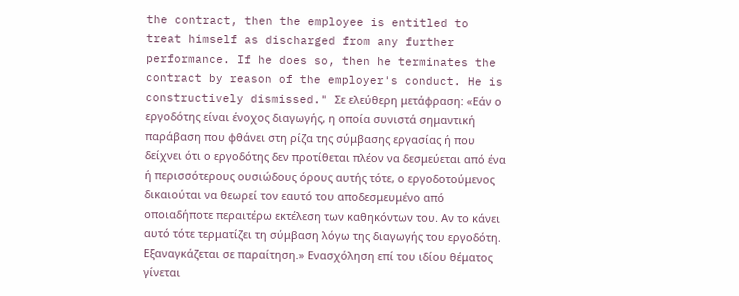the contract, then the employee is entitled to treat himself as discharged from any further performance. If he does so, then he terminates the contract by reason of the employer's conduct. He is constructively dismissed." Σε ελεύθερη μετάφραση: «Εάν ο εργοδότης είναι ένοχος διαγωγής, η οποία συνιστά σημαντική παράβαση που φθάνει στη ρίζα της σύμβασης εργασίας ή που δείχνει ότι ο εργοδότης δεν προτίθεται πλέον να δεσμεύεται από ένα ή περισσότερους ουσιώδους όρους αυτής τότε, ο εργοδοτούμενος δικαιούται να θεωρεί τον εαυτό του αποδεσμευμένο από οποιαδήποτε περαιτέρω εκτέλεση των καθηκόντων του. Αν το κάνει αυτό τότε τερματίζει τη σύμβαση λόγω της διαγωγής του εργοδότη. Εξαναγκάζεται σε παραίτηση.» Ενασχόληση επί του ιδίου θέματος γίνεται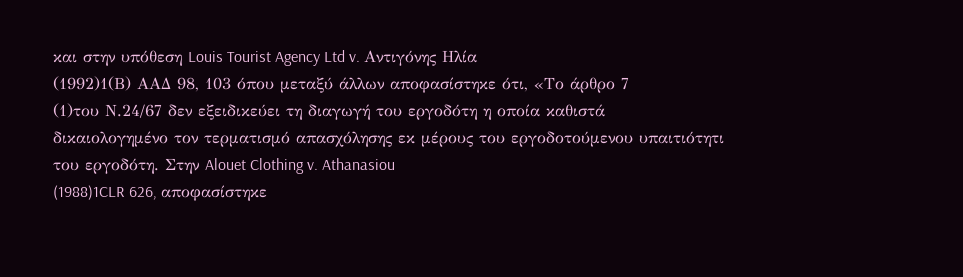και στην υπόθεση Louis Tourist Agency Ltd v. Αντιγόνης Ηλία
(1992)1(Β) ΑΑΔ 98, 103 όπου μεταξύ άλλων αποφασίστηκε ότι, «Το άρθρο 7
(1)του Ν.24/67 δεν εξειδικεύει τη διαγωγή του εργοδότη η οποία καθιστά δικαιολογημένο τον τερματισμό απασχόλησης εκ μέρους του εργοδοτούμενου υπαιτιότητι του εργοδότη. Στην Alouet Clothing v. Athanasiou
(1988)1CLR 626, αποφασίστηκε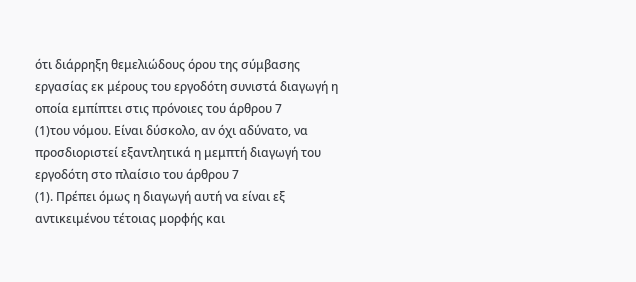ότι διάρρηξη θεμελιώδους όρου της σύμβασης εργασίας εκ μέρους του εργοδότη συνιστά διαγωγή η οποία εμπίπτει στις πρόνοιες του άρθρου 7
(1)του νόμου. Είναι δύσκολο, αν όχι αδύνατο, να προσδιοριστεί εξαντλητικά η μεμπτή διαγωγή του εργοδότη στο πλαίσιο του άρθρου 7
(1). Πρέπει όμως η διαγωγή αυτή να είναι εξ αντικειμένου τέτοιας μορφής και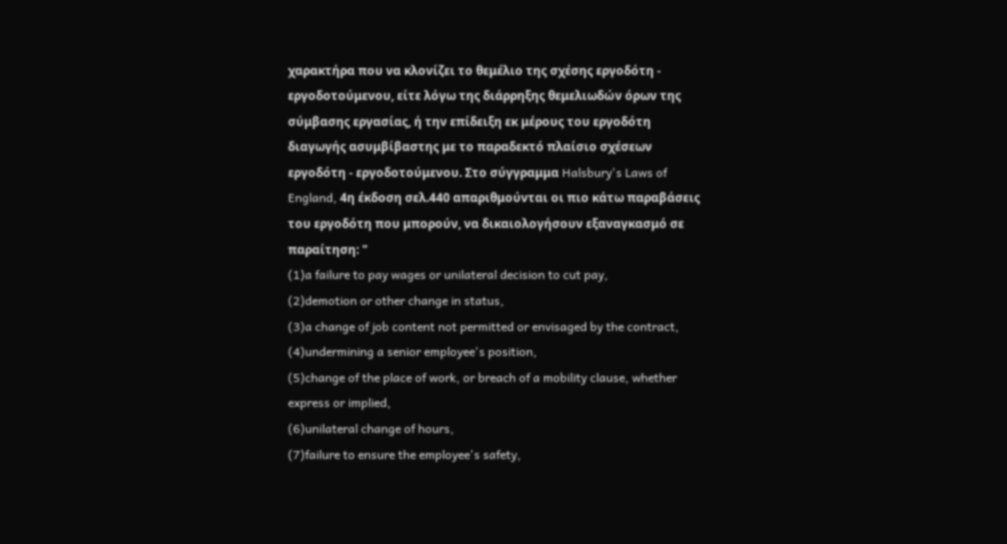χαρακτήρα που να κλονίζει το θεμέλιο της σχέσης εργοδότη - εργοδοτούμενου, είτε λόγω της διάρρηξης θεμελιωδών όρων της σύμβασης εργασίας, ή την επίδειξη εκ μέρους του εργοδότη διαγωγής ασυμβίβαστης με το παραδεκτό πλαίσιο σχέσεων εργοδότη - εργοδοτούμενου. Στο σύγγραμμα Halsbury's Laws of England, 4η έκδοση σελ.440 απαριθμούνται οι πιο κάτω παραβάσεις του εργοδότη που μπορούν, να δικαιολογήσουν εξαναγκασμό σε παραίτηση: "
(1)a failure to pay wages or unilateral decision to cut pay,
(2)demotion or other change in status,
(3)a change of job content not permitted or envisaged by the contract,
(4)undermining a senior employee's position,
(5)change of the place of work, or breach of a mobility clause, whether express or implied,
(6)unilateral change of hours,
(7)failure to ensure the employee's safety,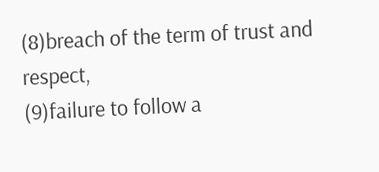(8)breach of the term of trust and respect,
(9)failure to follow a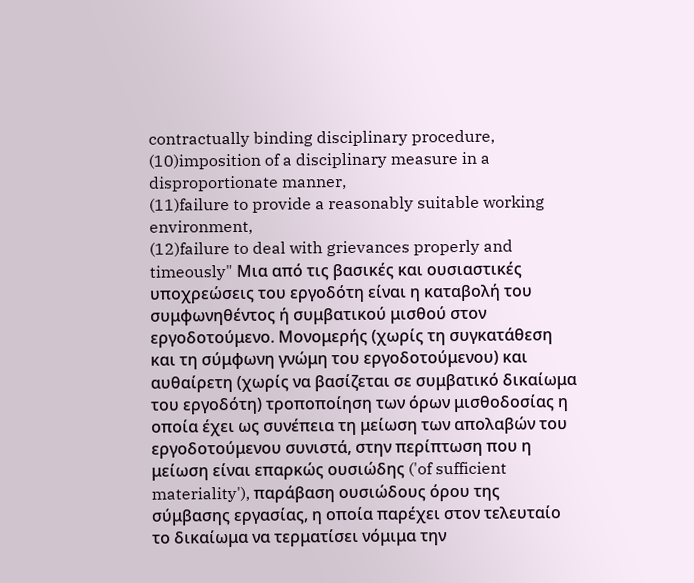contractually binding disciplinary procedure,
(10)imposition of a disciplinary measure in a disproportionate manner,
(11)failure to provide a reasonably suitable working environment,
(12)failure to deal with grievances properly and timeously" Μια από τις βασικές και ουσιαστικές υποχρεώσεις του εργοδότη είναι η καταβολή του συμφωνηθέντος ή συμβατικού μισθού στον εργοδοτούμενο. Μονομερής (χωρίς τη συγκατάθεση και τη σύμφωνη γνώμη του εργοδοτούμενου) και αυθαίρετη (χωρίς να βασίζεται σε συμβατικό δικαίωμα του εργοδότη) τροποποίηση των όρων μισθοδοσίας η οποία έχει ως συνέπεια τη μείωση των απολαβών του εργοδοτούμενου συνιστά, στην περίπτωση που η μείωση είναι επαρκώς ουσιώδης ('of sufficient materiality'), παράβαση ουσιώδους όρου της σύμβασης εργασίας, η οποία παρέχει στον τελευταίο το δικαίωμα να τερματίσει νόμιμα την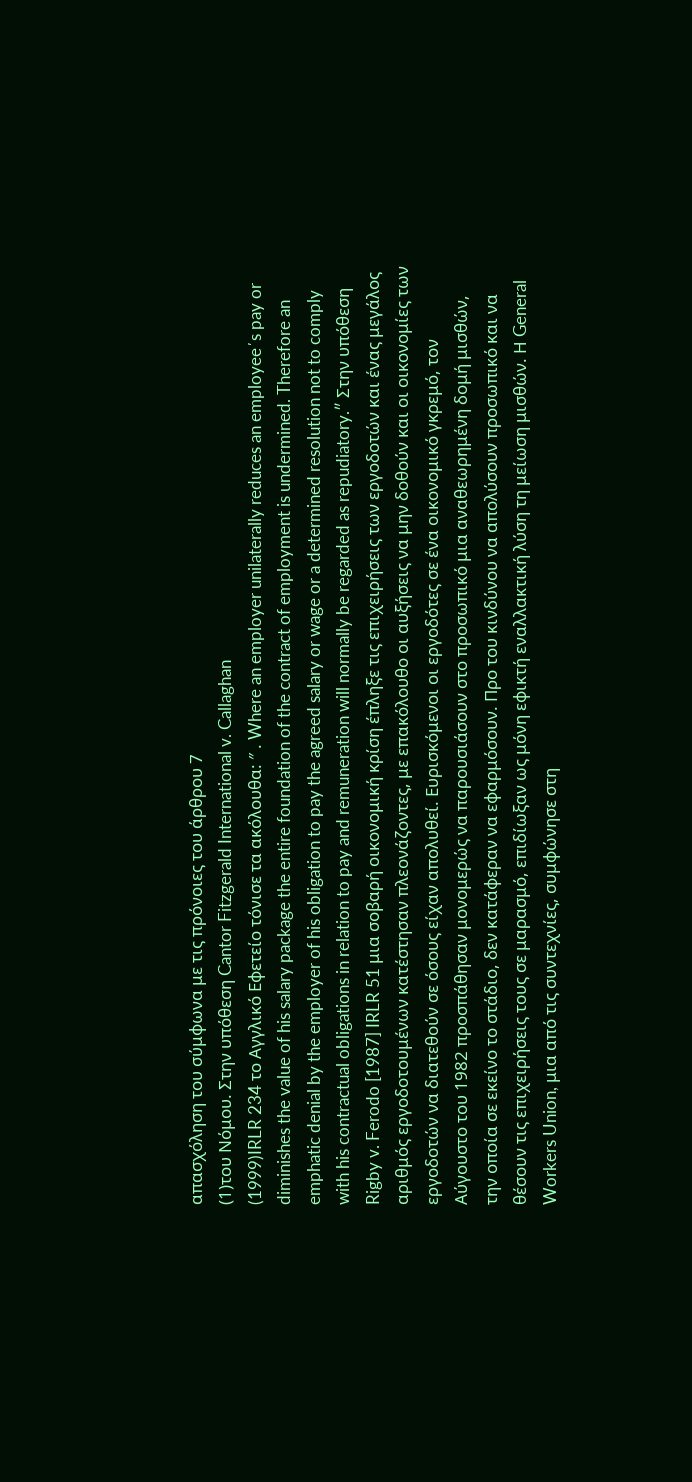απασχόληση του σύμφωνα με τις πρόνοιες του άρθρου 7
(1)του Νόμου. Στην υπόθεση Cantor Fitzgerald International v. Callaghan
(1999)IRLR 234 το Αγγλικό Εφετείο τόνισε τα ακόλουθα: ″ . Where an employer unilaterally reduces an employee΄s pay or diminishes the value of his salary package the entire foundation of the contract of employment is undermined. Therefore an emphatic denial by the employer of his obligation to pay the agreed salary or wage or a determined resolution not to comply with his contractual obligations in relation to pay and remuneration will normally be regarded as repudiatory.″ Στην υπόθεση Rigby v. Ferodo [1987] IRLR 51 μια σοβαρή οικονομική κρίση έπληξε τις επιχειρήσεις των εργοδοτών και ένας μεγάλος αριθμός εργοδοτουμένων κατέστησαν πλεονάζοντες, με επακόλουθο οι αυξήσεις να μην δοθούν και οι οικονομίες των εργοδοτών να διατεθούν σε όσους είχαν απολυθεί. Ευρισκόμενοι οι εργοδότες σε ένα οικονομικό γκρεμό, τον Αύγουστο του 1982 προσπάθησαν μονομερώς να παρουσιάσουν στο προσωπικό μια αναθεωρημένη δομή μισθών, την οποία σε εκείνο το στάδιο, δεν κατάφεραν να εφαρμόσουν. Προ του κινδύνου να απολύσουν προσωπικό και να θέσουν τις επιχειρήσεις τους σε μαρασμό, επιδίωξαν ως μόνη εφικτή εναλλακτική λύση τη μείωση μισθών. Η General Workers Union, μια από τις συντεχνίες, συμφώνησε στη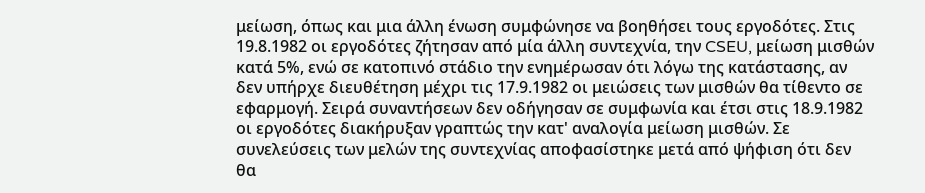μείωση, όπως και μια άλλη ένωση συμφώνησε να βοηθήσει τους εργοδότες. Στις 19.8.1982 οι εργοδότες ζήτησαν από μία άλλη συντεχνία, την CSEU, μείωση μισθών κατά 5%, ενώ σε κατοπινό στάδιο την ενημέρωσαν ότι λόγω της κατάστασης, αν δεν υπήρχε διευθέτηση μέχρι τις 17.9.1982 οι μειώσεις των μισθών θα τίθεντο σε εφαρμογή. Σειρά συναντήσεων δεν οδήγησαν σε συμφωνία και έτσι στις 18.9.1982 οι εργοδότες διακήρυξαν γραπτώς την κατ' αναλογία μείωση μισθών. Σε συνελεύσεις των μελών της συντεχνίας αποφασίστηκε μετά από ψήφιση ότι δεν θα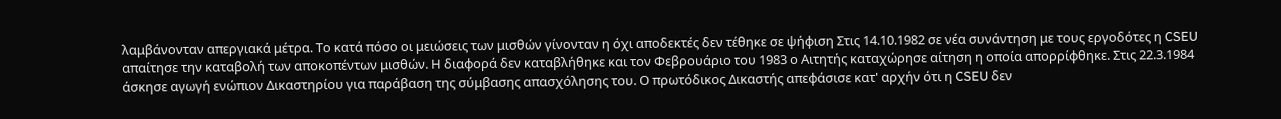λαμβάνονταν απεργιακά μέτρα. Το κατά πόσο οι μειώσεις των μισθών γίνονταν η όχι αποδεκτές δεν τέθηκε σε ψήφιση Στις 14.10.1982 σε νέα συνάντηση με τους εργοδότες η CSEU απαίτησε την καταβολή των αποκοπέντων μισθών. Η διαφορά δεν καταβλήθηκε και τον Φεβρουάριο του 1983 ο Αιτητής καταχώρησε αίτηση η οποία απορρίφθηκε. Στις 22.3.1984 άσκησε αγωγή ενώπιον Δικαστηρίου για παράβαση της σύμβασης απασχόλησης του. Ο πρωτόδικος Δικαστής απεφάσισε κατ' αρχήν ότι η CSEU δεν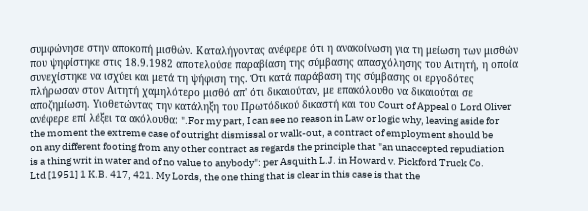συμφώνησε στην αποκοπή μισθών. Καταλήγοντας ανέφερε ότι η ανακοίνωση για τη μείωση των μισθών που ψηφίστηκε στις 18.9.1982 αποτελούσε παραβίαση της σύμβασης απασχόλησης του Αιτητή, η οποία συνεχίστηκε να ισχύει και μετά τη ψήφιση της. Ότι κατά παράβαση της σύμβασης οι εργοδότες πλήρωσαν στον Αιτητή χαμηλότερο μισθό απ' ότι δικαιούταν, με επακόλουθο να δικαιούται σε αποζημίωση. Υιοθετώντας την κατάληξη του Πρωτόδικού δικαστή και του Court of Appeal ο Lord Oliver ανέφερε επί λέξει τα ακόλουθα: ".For my part, I can see no reason in Law or logic why, leaving aside for the moment the extreme case of outright dismissal or walk-out, a contract of employment should be on any different footing from any other contract as regards the principle that "an unaccepted repudiation is a thing writ in water and of no value to anybody": per Asquith L.J. in Howard v. Pickford Truck Co. Ltd [1951] 1 K.B. 417, 421. My Lords, the one thing that is clear in this case is that the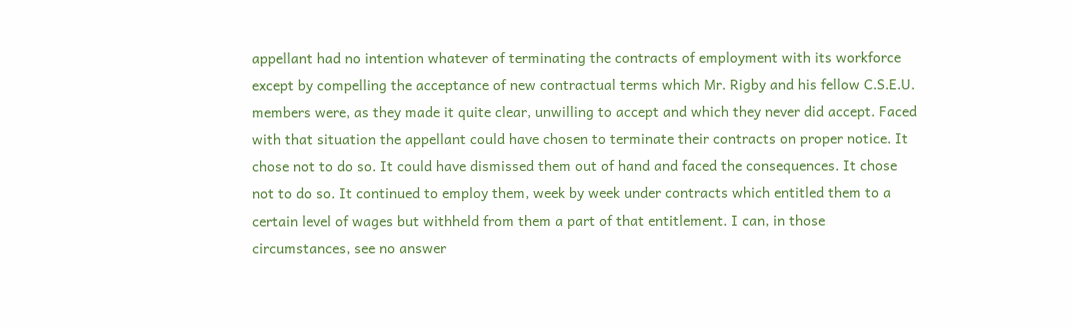appellant had no intention whatever of terminating the contracts of employment with its workforce except by compelling the acceptance of new contractual terms which Mr. Rigby and his fellow C.S.E.U. members were, as they made it quite clear, unwilling to accept and which they never did accept. Faced with that situation the appellant could have chosen to terminate their contracts on proper notice. It chose not to do so. It could have dismissed them out of hand and faced the consequences. It chose not to do so. It continued to employ them, week by week under contracts which entitled them to a certain level of wages but withheld from them a part of that entitlement. I can, in those circumstances, see no answer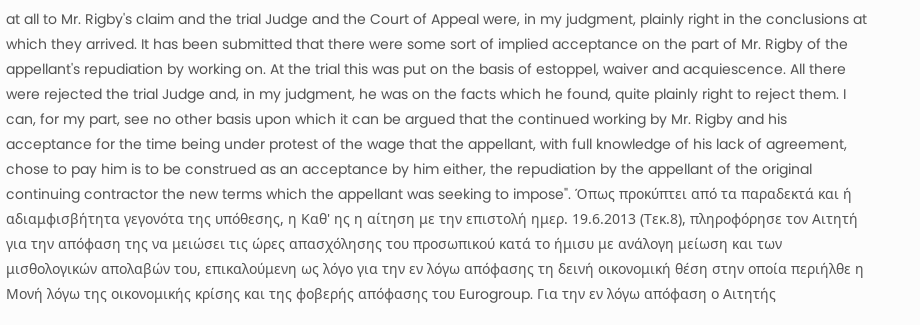at all to Mr. Rigby's claim and the trial Judge and the Court of Appeal were, in my judgment, plainly right in the conclusions at which they arrived. It has been submitted that there were some sort of implied acceptance on the part of Mr. Rigby of the appellant's repudiation by working on. At the trial this was put on the basis of estoppel, waiver and acquiescence. All there were rejected the trial Judge and, in my judgment, he was on the facts which he found, quite plainly right to reject them. I can, for my part, see no other basis upon which it can be argued that the continued working by Mr. Rigby and his acceptance for the time being under protest of the wage that the appellant, with full knowledge of his lack of agreement, chose to pay him is to be construed as an acceptance by him either, the repudiation by the appellant of the original continuing contractor the new terms which the appellant was seeking to impose". Όπως προκύπτει από τα παραδεκτά και ή αδιαμφισβήτητα γεγονότα της υπόθεσης, η Καθ' ης η αίτηση με την επιστολή ημερ. 19.6.2013 (Τεκ.8), πληροφόρησε τον Αιτητή για την απόφαση της να μειώσει τις ώρες απασχόλησης του προσωπικού κατά το ήμισυ με ανάλογη μείωση και των μισθολογικών απολαβών του, επικαλούμενη ως λόγο για την εν λόγω απόφασης τη δεινή οικονομική θέση στην οποία περιήλθε η Μονή λόγω της οικονομικής κρίσης και της φοβερής απόφασης του Eurogroup. Για την εν λόγω απόφαση ο Αιτητής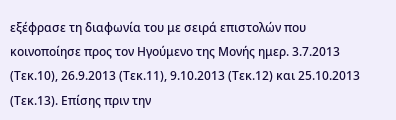εξέφρασε τη διαφωνία του με σειρά επιστολών που κοινοποίησε προς τον Ηγούμενο της Μονής ημερ. 3.7.2013 (Τεκ.10), 26.9.2013 (Τεκ.11), 9.10.2013 (Τεκ.12) και 25.10.2013 (Τεκ.13). Επίσης πριν την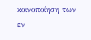κοινοποίηση των εν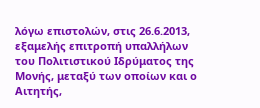λόγω επιστολών, στις 26.6.2013, εξαμελής επιτροπή υπαλλήλων του Πολιτιστικού Ιδρύματος της Μονής, μεταξύ των οποίων και ο Αιτητής,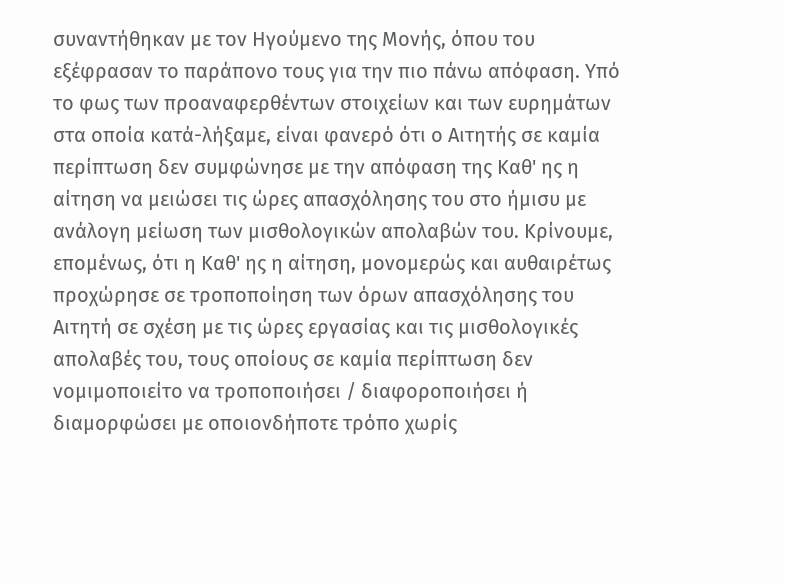συναντήθηκαν με τον Ηγούμενο της Μονής, όπου του εξέφρασαν το παράπονο τους για την πιο πάνω απόφαση. Υπό το φως των προαναφερθέντων στοιχείων και των ευρημάτων στα οποία κατά-λήξαμε, είναι φανερό ότι ο Αιτητής σε καμία περίπτωση δεν συμφώνησε με την απόφαση της Καθ' ης η αίτηση να μειώσει τις ώρες απασχόλησης του στο ήμισυ με ανάλογη μείωση των μισθολογικών απολαβών του. Κρίνουμε, επομένως, ότι η Καθ' ης η αίτηση, μονομερώς και αυθαιρέτως προχώρησε σε τροποποίηση των όρων απασχόλησης του Αιτητή σε σχέση με τις ώρες εργασίας και τις μισθολογικές απολαβές του, τους οποίους σε καμία περίπτωση δεν νομιμοποιείτο να τροποποιήσει / διαφοροποιήσει ή διαμορφώσει με οποιονδήποτε τρόπο χωρίς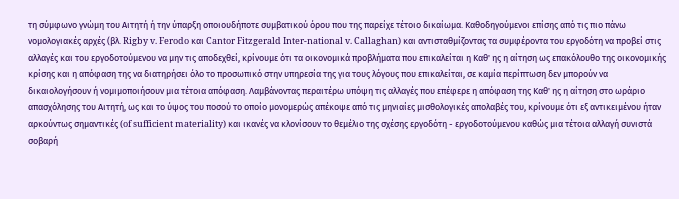τη σύμφωνο γνώμη του Αιτητή ή την ύπαρξη οποιουδήποτε συμβατικού όρου που της παρείχε τέτοιο δικαίωμα. Καθοδηγούμενοι επίσης από τις πιο πάνω νομολογιακές αρχές (βλ. Rigby v. Ferodo και Cantor Fitzgerald Inter-national v. Callaghan) και αντισταθμίζοντας τα συμφέροντα του εργοδότη να προβεί στις αλλαγές και του εργοδοτούμενου να μην τις αποδεχθεί, κρίνουμε ότι τα οικονομικά προβλήματα που επικαλείται η Καθ' ης η αίτηση ως επακόλουθο της οικονομικής κρίσης και η απόφαση της να διατηρήσει όλο το προσωπικό στην υπηρεσία της για τους λόγους που επικαλείται, σε καμία περίπτωση δεν μπορούν να δικαιολογήσουν ή νομιμοποιήσουν μια τέτοια απόφαση. Λαμβάνοντας περαιτέρω υπόψη τις αλλαγές που επέφερε η απόφαση της Καθ' ης η αίτηση στο ωράριο απασχόλησης του Αιτητή, ως και το ύψος του ποσού το οποίο μονομερώς απέκοψε από τις μηνιαίες μισθολογικές απολαβές του, κρίνουμε ότι εξ αντικειμένου ήταν αρκούντως σημαντικές (of sufficient materiality) και ικανές να κλονίσουν το θεμέλιο της σχέσης εργοδότη - εργοδοτούμενου καθώς μια τέτοια αλλαγή συνιστά σοβαρή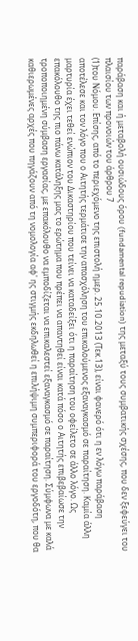παράβαση και ή μεταβολή ουσιώδους όρου (fundamental repudiation) της μεταξύ τους συμβατικής σχέσης, που δεν ξεφεύγει του πλαισίου των προνοιών του άρθρου 7
(1)του Νόμου. Επίσης, από το περιεχόμενο της επιστολή ημερ. 25.10.2013 (Τεκ.13), είναι φανερό ότι η εν λόγω παράβαση αποτέλεσε και τον λόγο που ο Αιτητής τερμάτισε την απασχόληση του επικαλούμενος εξαναγκασμό σε παραίτηση. Καμία άλλη μαρτυρία έχει τεθεί ενώπιον του Δικαστηρίου που τείνει να καταδείξει ότι η παραίτηση του οφείλετο σε άλλο λόγο. Ως επακόλουθο της πιο πάνω κατάληξης μας το ερώτημα που πρέπει να απαντηθεί είναι κατά πόσο ο Αιτητής επιβεβαίωσε την τροποποιημένη σύμβαση εργασίας, με επακόλουθο να εμποδίζεται να επικαλεστεί εξαναγκασμό σε παραίτηση. Σύμφωνα με καλά καθιερωμένες αρχές που πηγάζουν από τη νομολογία αφ' ης στιγμής εκδηλωθεί η επιλήψιμη συμπεριφορά του εργοδότη, που θα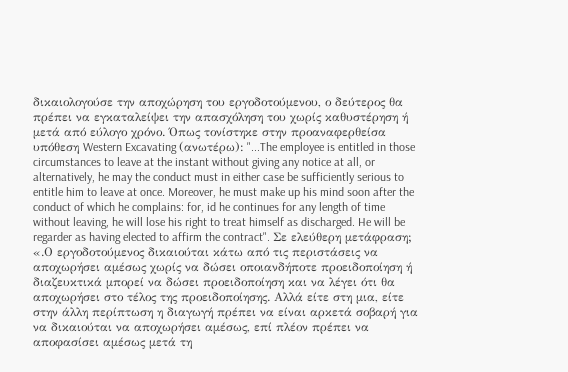δικαιολογούσε την αποχώρηση του εργοδοτούμενου, ο δεύτερος θα πρέπει να εγκαταλείψει την απασχόληση του χωρίς καθυστέρηση ή μετά από εύλογο χρόνο. Όπως τονίστηκε στην προαναφερθείσα υπόθεση Western Excavating (ανωτέρω): "...The employee is entitled in those circumstances to leave at the instant without giving any notice at all, or alternatively, he may the conduct must in either case be sufficiently serious to entitle him to leave at once. Moreover, he must make up his mind soon after the conduct of which he complains: for, id he continues for any length of time without leaving, he will lose his right to treat himself as discharged. He will be regarder as having elected to affirm the contract". Σε ελεύθερη μετάφραση; «.Ο εργοδοτούμενος δικαιούται κάτω από τις περιστάσεις να αποχωρήσει αμέσως χωρίς να δώσει οποιανδήποτε προειδοποίηση ή διαζευκτικά μπορεί να δώσει προειδοποίηση και να λέγει ότι θα αποχωρήσει στο τέλος της προειδοποίησης. Αλλά είτε στη μια, είτε στην άλλη περίπτωση η διαγωγή πρέπει να είναι αρκετά σοβαρή για να δικαιούται να αποχωρήσει αμέσως, επί πλέον πρέπει να αποφασίσει αμέσως μετά τη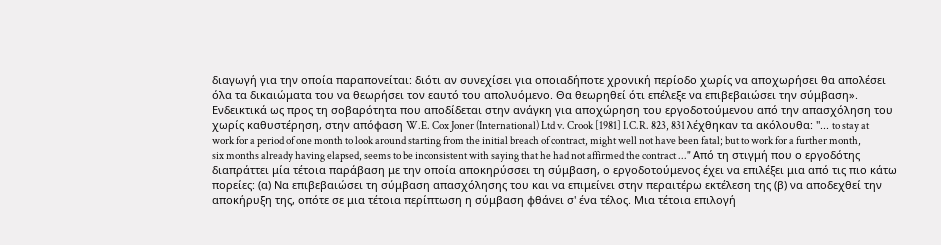διαγωγή για την οποία παραπονείται: διότι αν συνεχίσει για οποιαδήποτε χρονική περίοδο χωρίς να αποχωρήσει θα απολέσει όλα τα δικαιώματα του να θεωρήσει τον εαυτό του απολυόμενο. Θα θεωρηθεί ότι επέλεξε να επιβεβαιώσει την σύμβαση». Ενδεικτικά ως προς τη σοβαρότητα που αποδίδεται στην ανάγκη για αποχώρηση του εργοδοτούμενου από την απασχόληση του χωρίς καθυστέρηση, στην απόφαση W.E. Cox Joner (International) Ltd v. Crook [1981] I.C.R. 823, 831 λέχθηκαν τα ακόλουθα: "... to stay at work for a period of one month to look around starting from the initial breach of contract, might well not have been fatal; but to work for a further month, six months already having elapsed, seems to be inconsistent with saying that he had not affirmed the contract ..." Από τη στιγμή που ο εργοδότης διαπράττει μία τέτοια παράβαση με την οποία αποκηρύσσει τη σύμβαση, ο εργοδοτούμενος έχει να επιλέξει μια από τις πιο κάτω πορείες: (α) Να επιβεβαιώσει τη σύμβαση απασχόλησης του και να επιμείνει στην περαιτέρω εκτέλεση της (β) να αποδεχθεί την αποκήρυξη της, οπότε σε μια τέτοια περίπτωση η σύμβαση φθάνει σ' ένα τέλος. Μια τέτοια επιλογή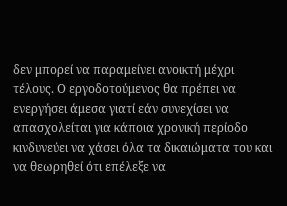δεν μπορεί να παραμείνει ανοικτή μέχρι τέλους. Ο εργοδοτούμενος θα πρέπει να ενεργήσει άμεσα γιατί εάν συνεχίσει να απασχολείται για κάποια χρονική περίοδο κινδυνεύει να χάσει όλα τα δικαιώματα του και να θεωρηθεί ότι επέλεξε να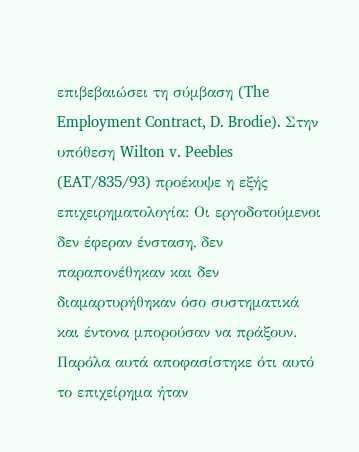επιβεβαιώσει τη σύμβαση (The Employment Contract, D. Brodie). Στην υπόθεση Wilton v. Peebles (EAT/835/93) προέκυψε η εξής επιχειρηματολογία: Οι εργοδοτούμενοι δεν έφεραν ένσταση, δεν παραπονέθηκαν και δεν διαμαρτυρήθηκαν όσο συστηματικά και έντονα μπορούσαν να πράξουν. Παρόλα αυτά αποφασίστηκε ότι αυτό το επιχείρημα ήταν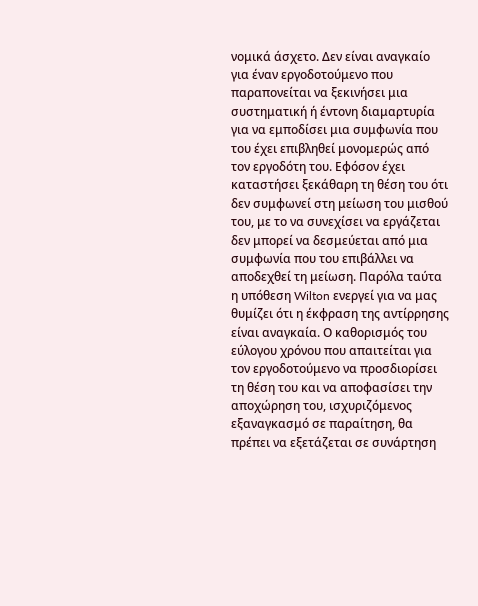νομικά άσχετο. Δεν είναι αναγκαίο για έναν εργοδοτούμενο που παραπονείται να ξεκινήσει μια συστηματική ή έντονη διαμαρτυρία για να εμποδίσει μια συμφωνία που του έχει επιβληθεί μονομερώς από τον εργοδότη του. Εφόσον έχει καταστήσει ξεκάθαρη τη θέση του ότι δεν συμφωνεί στη μείωση του μισθού του, με το να συνεχίσει να εργάζεται δεν μπορεί να δεσμεύεται από μια συμφωνία που του επιβάλλει να αποδεχθεί τη μείωση. Παρόλα ταύτα η υπόθεση Wilton ενεργεί για να μας θυμίζει ότι η έκφραση της αντίρρησης είναι αναγκαία. Ο καθορισμός του εύλογου χρόνου που απαιτείται για τον εργοδοτούμενο να προσδιορίσει τη θέση του και να αποφασίσει την αποχώρηση του, ισχυριζόμενος εξαναγκασμό σε παραίτηση, θα πρέπει να εξετάζεται σε συνάρτηση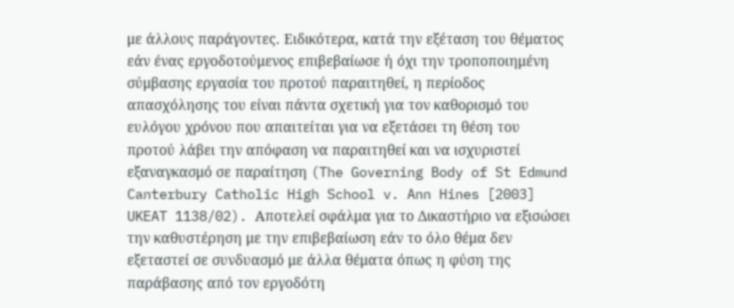με άλλους παράγοντες. Ειδικότερα, κατά την εξέταση του θέματος εάν ένας εργοδοτούμενος επιβεβαίωσε ή όχι την τροποποιημένη σύμβασης εργασία του προτού παραιτηθεί, η περίοδος απασχόλησης του είναι πάντα σχετική για τον καθορισμό του ευλόγου χρόνου που απαιτείται για να εξετάσει τη θέση του προτού λάβει την απόφαση να παραιτηθεί και να ισχυριστεί εξαναγκασμό σε παραίτηση (The Governing Body of St Edmund Canterbury Catholic High School v. Ann Hines [2003] UKEAT 1138/02). Αποτελεί σφάλμα για το Δικαστήριο να εξισώσει την καθυστέρηση με την επιβεβαίωση εάν το όλο θέμα δεν εξεταστεί σε συνδυασμό με άλλα θέματα όπως η φύση της παράβασης από τον εργοδότη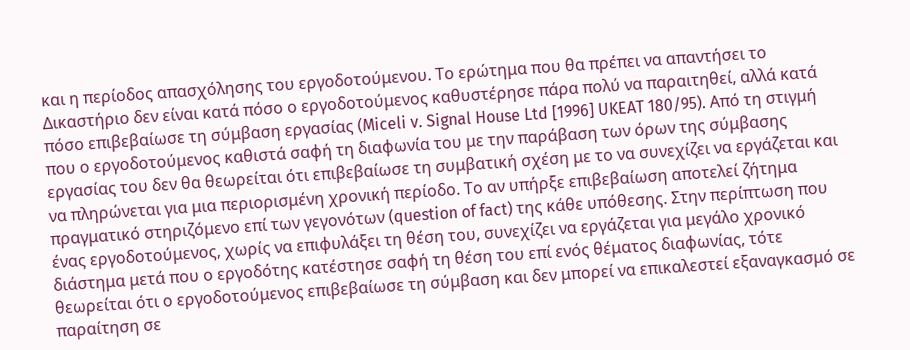και η περίοδος απασχόλησης του εργοδοτούμενου. Το ερώτημα που θα πρέπει να απαντήσει το Δικαστήριο δεν είναι κατά πόσο ο εργοδοτούμενος καθυστέρησε πάρα πολύ να παραιτηθεί, αλλά κατά πόσο επιβεβαίωσε τη σύμβαση εργασίας (Miceli v. Signal House Ltd [1996] UKEAT 180/95). Από τη στιγμή που ο εργοδοτούμενος καθιστά σαφή τη διαφωνία του με την παράβαση των όρων της σύμβασης εργασίας του δεν θα θεωρείται ότι επιβεβαίωσε τη συμβατική σχέση με το να συνεχίζει να εργάζεται και να πληρώνεται για μια περιορισμένη χρονική περίοδο. Το αν υπήρξε επιβεβαίωση αποτελεί ζήτημα πραγματικό στηριζόμενο επί των γεγονότων (question of fact) της κάθε υπόθεσης. Στην περίπτωση που ένας εργοδοτούμενος, χωρίς να επιφυλάξει τη θέση του, συνεχίζει να εργάζεται για μεγάλο χρονικό διάστημα μετά που ο εργοδότης κατέστησε σαφή τη θέση του επί ενός θέματος διαφωνίας, τότε θεωρείται ότι ο εργοδοτούμενος επιβεβαίωσε τη σύμβαση και δεν μπορεί να επικαλεστεί εξαναγκασμό σε παραίτηση σε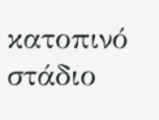κατοπινό στάδιο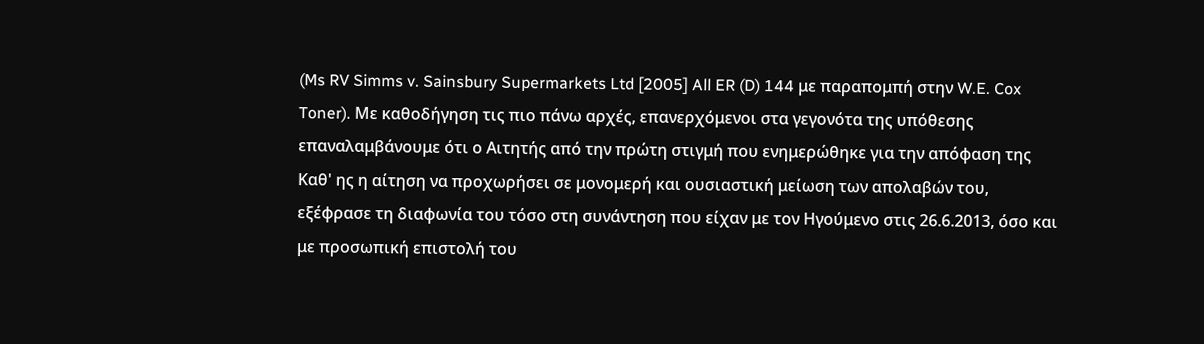(Ms RV Simms v. Sainsbury Supermarkets Ltd [2005] All ER (D) 144 με παραπομπή στην W.E. Cox Toner). Με καθοδήγηση τις πιο πάνω αρχές, επανερχόμενοι στα γεγονότα της υπόθεσης επαναλαμβάνουμε ότι ο Αιτητής από την πρώτη στιγμή που ενημερώθηκε για την απόφαση της Καθ' ης η αίτηση να προχωρήσει σε μονομερή και ουσιαστική μείωση των απολαβών του, εξέφρασε τη διαφωνία του τόσο στη συνάντηση που είχαν με τον Ηγούμενο στις 26.6.2013, όσο και με προσωπική επιστολή του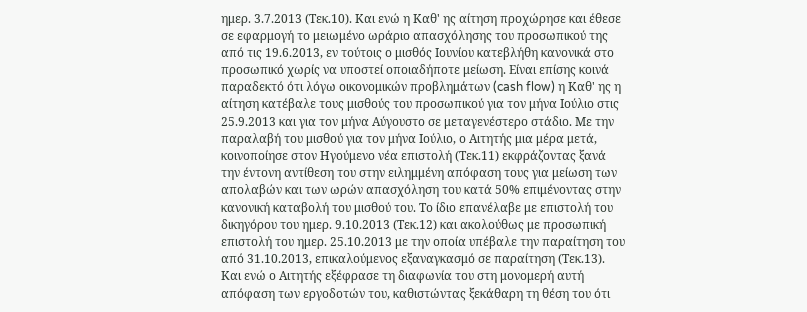ημερ. 3.7.2013 (Τεκ.10). Και ενώ η Καθ' ης αίτηση προχώρησε και έθεσε σε εφαρμογή το μειωμένο ωράριο απασχόλησης του προσωπικού της από τις 19.6.2013, εν τούτοις ο μισθός Ιουνίου κατεβλήθη κανονικά στο προσωπικό χωρίς να υποστεί οποιαδήποτε μείωση. Είναι επίσης κοινά παραδεκτό ότι λόγω οικονομικών προβλημάτων (cash flow) η Καθ' ης η αίτηση κατέβαλε τους μισθούς του προσωπικού για τον μήνα Ιούλιο στις 25.9.2013 και για τον μήνα Αύγουστο σε μεταγενέστερο στάδιο. Με την παραλαβή του μισθού για τον μήνα Ιούλιο, ο Αιτητής μια μέρα μετά, κοινοποίησε στον Ηγούμενο νέα επιστολή (Τεκ.11) εκφράζοντας ξανά την έντονη αντίθεση του στην ειλημμένη απόφαση τους για μείωση των απολαβών και των ωρών απασχόληση του κατά 50% επιμένοντας στην κανονική καταβολή του μισθού του. Το ίδιο επανέλαβε με επιστολή του δικηγόρου του ημερ. 9.10.2013 (Τεκ.12) και ακολούθως με προσωπική επιστολή του ημερ. 25.10.2013 με την οποία υπέβαλε την παραίτηση του από 31.10.2013, επικαλούμενος εξαναγκασμό σε παραίτηση (Τεκ.13). Και ενώ ο Αιτητής εξέφρασε τη διαφωνία του στη μονομερή αυτή απόφαση των εργοδοτών του, καθιστώντας ξεκάθαρη τη θέση του ότι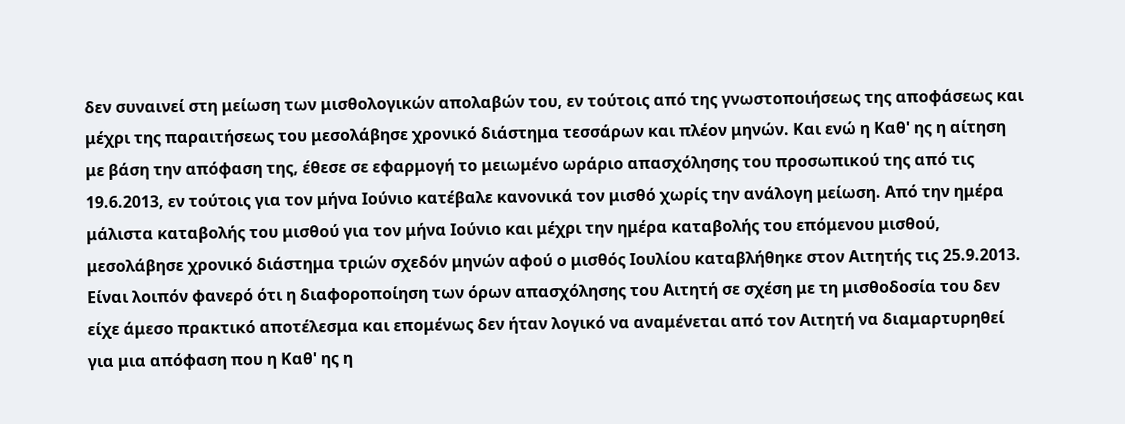δεν συναινεί στη μείωση των μισθολογικών απολαβών του, εν τούτοις από της γνωστοποιήσεως της αποφάσεως και μέχρι της παραιτήσεως του μεσολάβησε χρονικό διάστημα τεσσάρων και πλέον μηνών. Και ενώ η Καθ' ης η αίτηση με βάση την απόφαση της, έθεσε σε εφαρμογή το μειωμένο ωράριο απασχόλησης του προσωπικού της από τις 19.6.2013, εν τούτοις για τον μήνα Ιούνιο κατέβαλε κανονικά τον μισθό χωρίς την ανάλογη μείωση. Από την ημέρα μάλιστα καταβολής του μισθού για τον μήνα Ιούνιο και μέχρι την ημέρα καταβολής του επόμενου μισθού, μεσολάβησε χρονικό διάστημα τριών σχεδόν μηνών αφού ο μισθός Ιουλίου καταβλήθηκε στον Αιτητής τις 25.9.2013. Είναι λοιπόν φανερό ότι η διαφοροποίηση των όρων απασχόλησης του Αιτητή σε σχέση με τη μισθοδοσία του δεν είχε άμεσο πρακτικό αποτέλεσμα και επομένως δεν ήταν λογικό να αναμένεται από τον Αιτητή να διαμαρτυρηθεί για μια απόφαση που η Καθ' ης η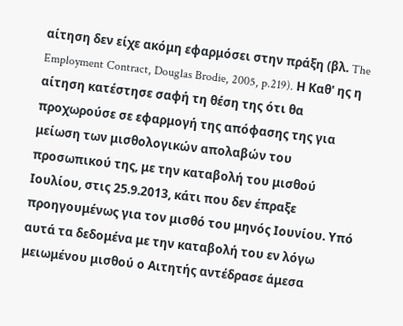αίτηση δεν είχε ακόμη εφαρμόσει στην πράξη (βλ. The Employment Contract, Douglas Brodie, 2005, p.219). Η Καθ' ης η αίτηση κατέστησε σαφή τη θέση της ότι θα προχωρούσε σε εφαρμογή της απόφασης της για μείωση των μισθολογικών απολαβών του προσωπικού της, με την καταβολή του μισθού Ιουλίου, στις 25.9.2013, κάτι που δεν έπραξε προηγουμένως για τον μισθό του μηνός Ιουνίου. Υπό αυτά τα δεδομένα με την καταβολή του εν λόγω μειωμένου μισθού ο Αιτητής αντέδρασε άμεσα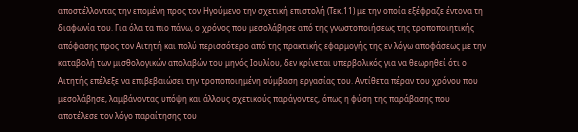αποστέλλοντας την επομένη προς τον Ηγούμενο την σχετική επιστολή (Τεκ.11) με την οποία εξέφραζε έντονα τη διαφωνία του. Για όλα τα πιο πάνω, ο χρόνος που μεσολάβησε από της γνωστοποιήσεως της τροποποιητικής απόφασης προς τον Αιτητή και πολύ περισσότερο από της πρακτικής εφαρμογής της εν λόγω αποφάσεως με την καταβολή των μισθολογικών απολαβών του μηνός Ιουλίου, δεν κρίνεται υπερβολικός για να θεωρηθεί ότι ο Αιτητής επέλεξε να επιβεβαιώσει την τροποποιημένη σύμβαση εργασίας του. Αντίθετα πέραν του χρόνου που μεσολάβησε, λαμβάνοντας υπόψη και άλλους σχετικούς παράγοντες, όπως η φύση της παράβασης που αποτέλεσε τον λόγο παραίτησης του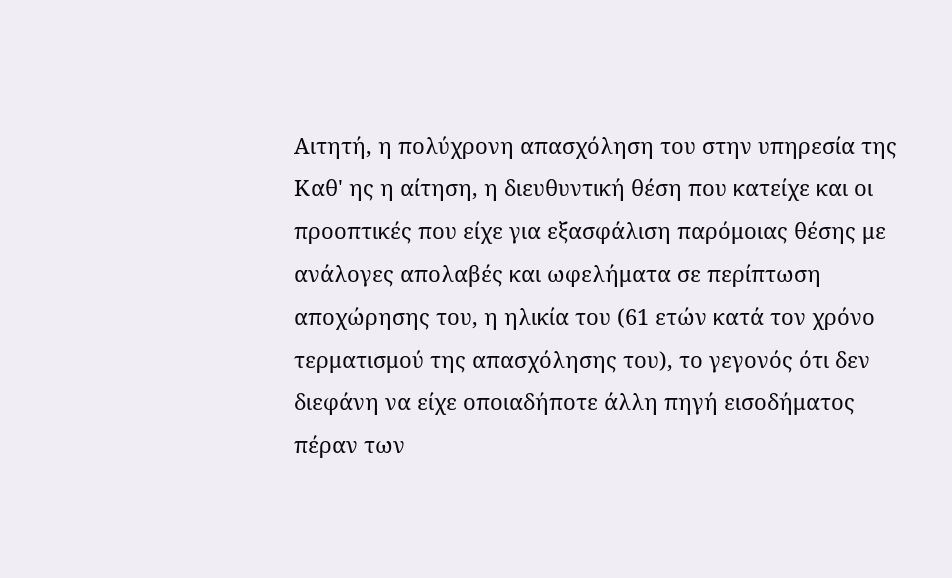Αιτητή, η πολύχρονη απασχόληση του στην υπηρεσία της Καθ' ης η αίτηση, η διευθυντική θέση που κατείχε και οι προοπτικές που είχε για εξασφάλιση παρόμοιας θέσης με ανάλογες απολαβές και ωφελήματα σε περίπτωση αποχώρησης του, η ηλικία του (61 ετών κατά τον χρόνο τερματισμού της απασχόλησης του), το γεγονός ότι δεν διεφάνη να είχε οποιαδήποτε άλλη πηγή εισοδήματος πέραν των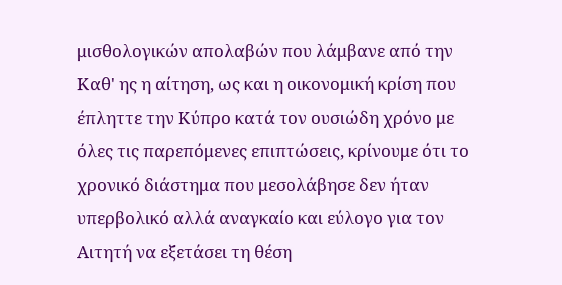μισθολογικών απολαβών που λάμβανε από την Καθ' ης η αίτηση, ως και η οικονομική κρίση που έπληττε την Κύπρο κατά τον ουσιώδη χρόνο με όλες τις παρεπόμενες επιπτώσεις, κρίνουμε ότι το χρονικό διάστημα που μεσολάβησε δεν ήταν υπερβολικό αλλά αναγκαίο και εύλογο για τον Αιτητή να εξετάσει τη θέση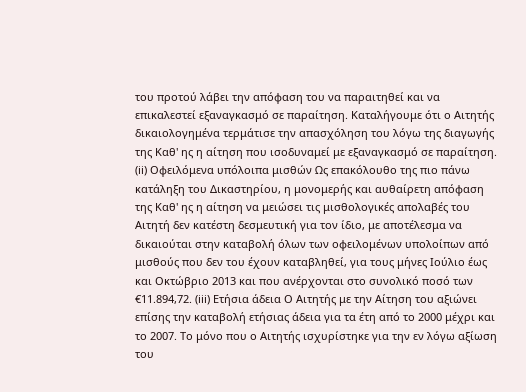του προτού λάβει την απόφαση του να παραιτηθεί και να επικαλεστεί εξαναγκασμό σε παραίτηση. Καταλήγουμε ότι ο Αιτητής δικαιολογημένα τερμάτισε την απασχόληση του λόγω της διαγωγής της Καθ' ης η αίτηση που ισοδυναμεί με εξαναγκασμό σε παραίτηση. (ii) Οφειλόμενα υπόλοιπα μισθών Ως επακόλουθο της πιο πάνω κατάληξη του Δικαστηρίου, η μονομερής και αυθαίρετη απόφαση της Καθ' ης η αίτηση να μειώσει τις μισθολογικές απολαβές του Αιτητή δεν κατέστη δεσμευτική για τον ίδιο, με αποτέλεσμα να δικαιούται στην καταβολή όλων των οφειλομένων υπολοίπων από μισθούς που δεν του έχουν καταβληθεί, για τους μήνες Ιούλιο έως και Οκτώβριο 2013 και που ανέρχονται στο συνολικό ποσό των €11.894,72. (iii) Ετήσια άδεια Ο Αιτητής με την Αίτηση του αξιώνει επίσης την καταβολή ετήσιας άδεια για τα έτη από το 2000 μέχρι και το 2007. Το μόνο που ο Αιτητής ισχυρίστηκε για την εν λόγω αξίωση του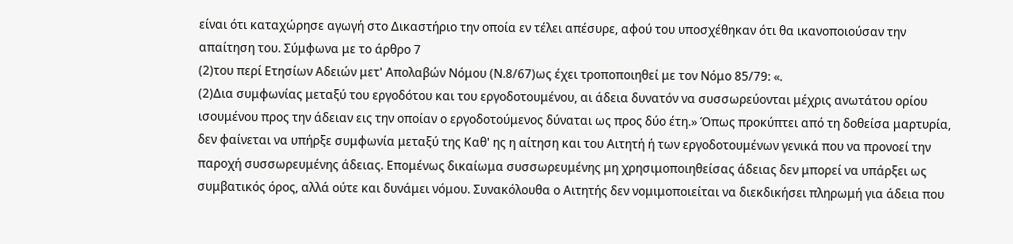είναι ότι καταχώρησε αγωγή στο Δικαστήριο την οποία εν τέλει απέσυρε, αφού του υποσχέθηκαν ότι θα ικανοποιούσαν την απαίτηση του. Σύμφωνα με το άρθρο 7
(2)του περί Ετησίων Αδειών μετ' Απολαβών Νόμου (Ν.8/67)ως έχει τροποποιηθεί με τον Νόμο 85/79: «.
(2)Δια συμφωνίας μεταξύ του εργοδότου και του εργοδοτουμένου, αι άδεια δυνατόν να συσσωρεύονται μέχρις ανωτάτου ορίου ισουμένου προς την άδειαν εις την οποίαν ο εργοδοτούμενος δύναται ως προς δύο έτη.» Όπως προκύπτει από τη δοθείσα μαρτυρία, δεν φαίνεται να υπήρξε συμφωνία μεταξύ της Καθ' ης η αίτηση και του Αιτητή ή των εργοδοτουμένων γενικά που να προνοεί την παροχή συσσωρευμένης άδειας. Επομένως δικαίωμα συσσωρευμένης μη χρησιμοποιηθείσας άδειας δεν μπορεί να υπάρξει ως συμβατικός όρος, αλλά ούτε και δυνάμει νόμου. Συνακόλουθα ο Αιτητής δεν νομιμοποιείται να διεκδικήσει πληρωμή για άδεια που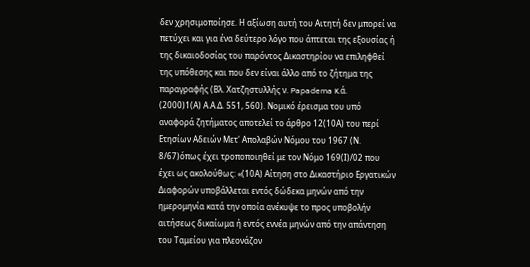δεν χρησιμοποίησε. Η αξίωση αυτή του Αιτητή δεν μπορεί να πετύχει και για ένα δεύτερο λόγο που άπτεται της εξουσίας ή της δικαιοδοσίας του παρόντος Δικαστηρίου να επιληφθεί της υπόθεσης και που δεν είναι άλλο από το ζήτημα της παραγραφής (Βλ. Χατζηστυλλής ν. Papadema κ.ά.
(2000)1(Α) Α.Α.Δ. 551, 560). Νομικό έρεισμα του υπό αναφορά ζητήματος αποτελεί το άρθρο 12(10Α) του περί Ετησίων Αδειών Μετ' Απολαβών Νόμου του 1967 (Ν. 8/67)όπως έχει τροποποιηθεί με τον Νόμο 169(Ι)/02 που έχει ως ακολούθως: «(10Α) Αίτηση στο Δικαστήριο Εργατικών Διαφορών υποβάλλεται εντός δώδεκα μηνών από την ημερομηνία κατά την οποία ανέκυψε το προς υποβολήν αιτήσεως δικαίωμα ή εντός εννέα μηνών από την απάντηση του Ταμείου για πλεονάζον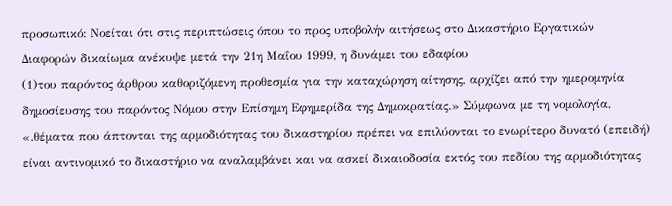προσωπικό: Νοείται ότι στις περιπτώσεις όπου το προς υποβολήν αιτήσεως στο Δικαστήριο Εργατικών Διαφορών δικαίωμα ανέκυψε μετά την 21η Μαΐου 1999, η δυνάμει του εδαφίου
(1)του παρόντος άρθρου καθοριζόμενη προθεσμία για την καταχώρηση αίτησης, αρχίζει από την ημερομηνία δημοσίευσης του παρόντος Νόμου στην Επίσημη Εφημερίδα της Δημοκρατίας.» Σύμφωνα με τη νομολογία, «.θέματα που άπτονται της αρμοδιότητας του δικαστηρίου πρέπει να επιλύονται το ενωρίτερο δυνατό (επειδή) είναι αντινομικό το δικαστήριο να αναλαμβάνει και να ασκεί δικαιοδοσία εκτός του πεδίου της αρμοδιότητας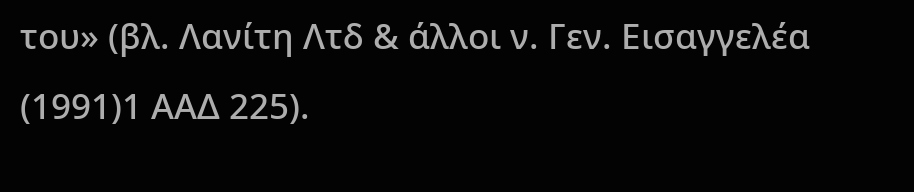του» (βλ. Λανίτη Λτδ & άλλοι ν. Γεν. Εισαγγελέα
(1991)1 ΑΑΔ 225).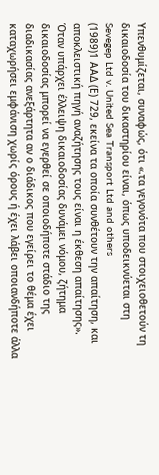Υπενθυμίζεται, συναφώς, ότι «.τα γεγονότα που στοιχειοθετούν τη δικαιοδοσία του δικαστηρίου είναι, όπως υποδεικνύεται στη Sevegep Ltd v. United Sea Transport Ltd and others
(1989)1 ΑΑΔ (Ε) 729, εκείνα τα οποία συνθέτουν την απαίτηση, και αποκλειστική πηγή αναζήτησης τους είναι η έκθεση απαίτησης». Όταν υπάρχει έλλειψη δικαιοδοσίας δυνάμει νόμου, ζήτημα δικαιοδοσίας μπορεί να εγερθεί σε οποιοδήποτε στάδιο της διαδικασίας ανεξάρτητα αν ο διάδικος που εγείρει το θέμα έχει καταχωρήσει εμφάνιση χωρίς όρους ή έχει λάβει οποιανδήποτε άλλα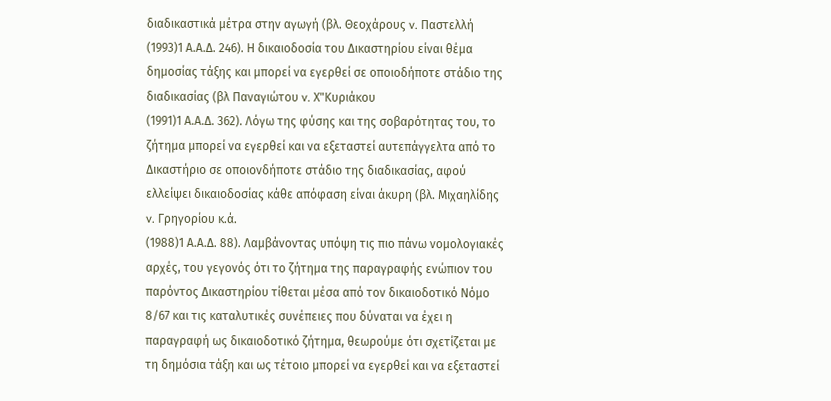διαδικαστικά μέτρα στην αγωγή (βλ. Θεοχάρους v. Παστελλή
(1993)1 Α.Α.Δ. 246). Η δικαιοδοσία του Δικαστηρίου είναι θέμα δημοσίας τάξης και μπορεί να εγερθεί σε οποιοδήποτε στάδιο της διαδικασίας (βλ Παναγιώτου v. Χ"Κυριάκου
(1991)1 Α.Α.Δ. 362). Λόγω της φύσης και της σοβαρότητας του, το ζήτημα μπορεί να εγερθεί και να εξεταστεί αυτεπάγγελτα από το Δικαστήριο σε οποιονδήποτε στάδιο της διαδικασίας, αφού ελλείψει δικαιοδοσίας κάθε απόφαση είναι άκυρη (βλ. Μιχαηλίδης v. Γρηγορίου κ.ά.
(1988)1 Α.Α.Δ. 88). Λαμβάνοντας υπόψη τις πιο πάνω νομολογιακές αρχές, του γεγονός ότι το ζήτημα της παραγραφής ενώπιον του παρόντος Δικαστηρίου τίθεται μέσα από τον δικαιοδοτικό Νόμο 8/67 και τις καταλυτικές συνέπειες που δύναται να έχει η παραγραφή ως δικαιοδοτικό ζήτημα, θεωρούμε ότι σχετίζεται με τη δημόσια τάξη και ως τέτοιο μπορεί να εγερθεί και να εξεταστεί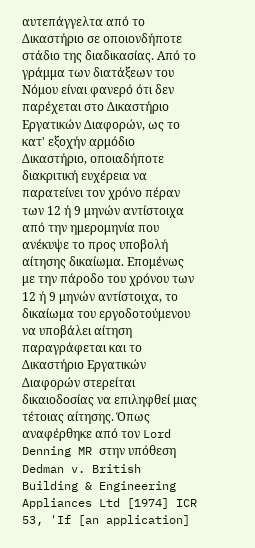αυτεπάγγελτα από το Δικαστήριο σε οποιονδήποτε στάδιο της διαδικασίας. Από το γράμμα των διατάξεων του Νόμου είναι φανερό ότι δεν παρέχεται στο Δικαστήριο Εργατικών Διαφορών, ως το κατ' εξοχήν αρμόδιο Δικαστήριο, οποιαδήποτε διακριτική ευχέρεια να παρατείνει τον χρόνο πέραν των 12 ή 9 μηνών αντίστοιχα από την ημερομηνία που ανέκυψε το προς υποβολή αίτησης δικαίωμα. Επομένως με την πάροδο του χρόνου των 12 ή 9 μηνών αντίστοιχα, το δικαίωμα του εργοδοτούμενου να υποβάλει αίτηση παραγράφεται και το Δικαστήριο Εργατικών Διαφορών στερείται δικαιοδοσίας να επιληφθεί μιας τέτοιας αίτησης. Όπως αναφέρθηκε από τον Lord Denning MR στην υπόθεση Dedman v. British Building & Engineering Appliances Ltd [1974] ICR 53, 'If [an application]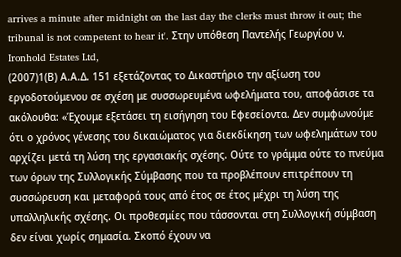arrives a minute after midnight on the last day the clerks must throw it out; the tribunal is not competent to hear it'. Στην υπόθεση Παντελής Γεωργίου ν. Ironhold Estates Ltd,
(2007)1(Β) Α.Α.Δ. 151 εξετάζοντας το Δικαστήριο την αξίωση του εργοδοτούμενου σε σχέση με συσσωρευμένα ωφελήματα του, αποφάσισε τα ακόλουθα: «Έχουμε εξετάσει τη εισήγηση του Εφεσείοντα. Δεν συμφωνούμε ότι ο χρόνος γένεσης του δικαιώματος για διεκδίκηση των ωφελημάτων του αρχίζει μετά τη λύση της εργασιακής σχέσης. Ούτε το γράμμα ούτε το πνεύμα των όρων της Συλλογικής Σύμβασης που τα προβλέπουν επιτρέπουν τη συσσώρευση και μεταφορά τους από έτος σε έτος μέχρι τη λύση της υπαλληλικής σχέσης. Οι προθεσμίες που τάσσονται στη Συλλογική σύμβαση δεν είναι χωρίς σημασία. Σκοπό έχουν να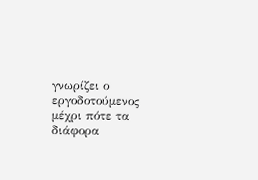γνωρίζει ο εργοδοτούμενος μέχρι πότε τα διάφορα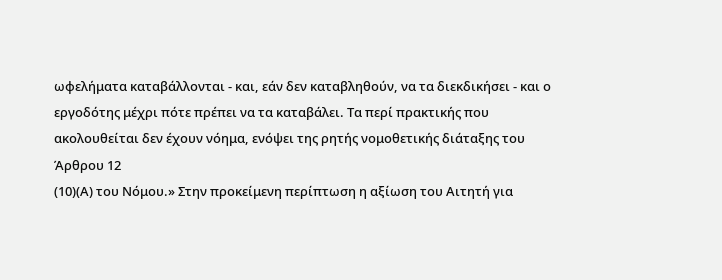ωφελήματα καταβάλλονται - και, εάν δεν καταβληθούν, να τα διεκδικήσει - και ο εργοδότης μέχρι πότε πρέπει να τα καταβάλει. Τα περί πρακτικής που ακολουθείται δεν έχουν νόημα, ενόψει της ρητής νομοθετικής διάταξης του Άρθρου 12
(10)(Α) του Νόμου.» Στην προκείμενη περίπτωση η αξίωση του Αιτητή για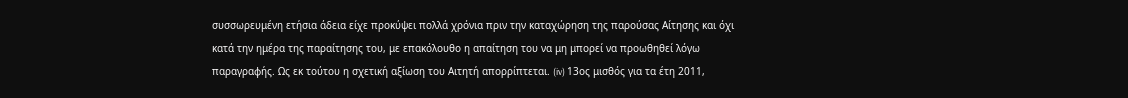συσσωρευμένη ετήσια άδεια είχε προκύψει πολλά χρόνια πριν την καταχώρηση της παρούσας Αίτησης και όχι κατά την ημέρα της παραίτησης του, με επακόλουθο η απαίτηση του να μη μπορεί να προωθηθεί λόγω παραγραφής. Ως εκ τούτου η σχετική αξίωση του Αιτητή απορρίπτεται. (iv) 13ος μισθός για τα έτη 2011,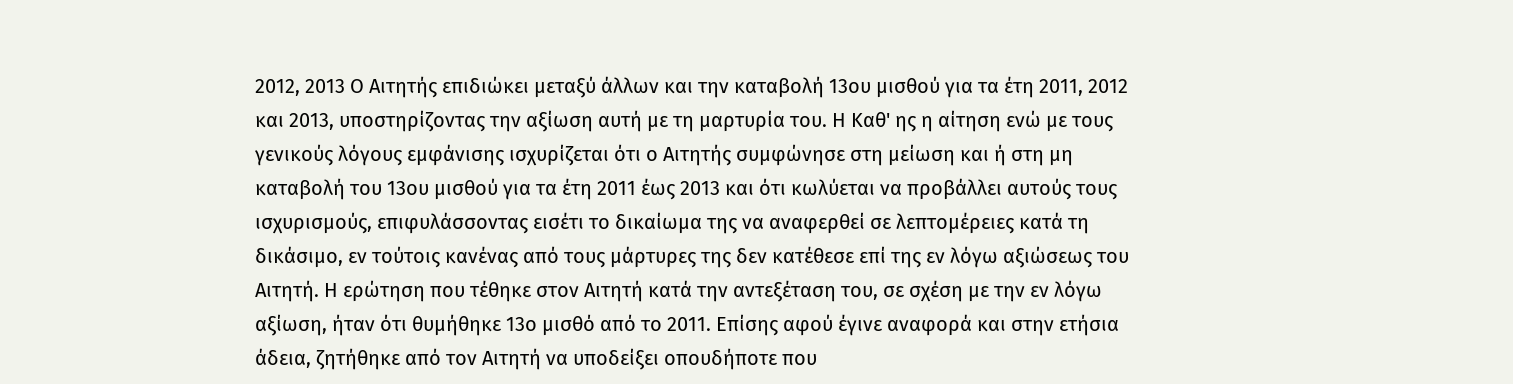2012, 2013 Ο Αιτητής επιδιώκει μεταξύ άλλων και την καταβολή 13ου μισθού για τα έτη 2011, 2012 και 2013, υποστηρίζοντας την αξίωση αυτή με τη μαρτυρία του. Η Καθ' ης η αίτηση ενώ με τους γενικούς λόγους εμφάνισης ισχυρίζεται ότι ο Αιτητής συμφώνησε στη μείωση και ή στη μη καταβολή του 13ου μισθού για τα έτη 2011 έως 2013 και ότι κωλύεται να προβάλλει αυτούς τους ισχυρισμούς, επιφυλάσσοντας εισέτι το δικαίωμα της να αναφερθεί σε λεπτομέρειες κατά τη δικάσιμο, εν τούτοις κανένας από τους μάρτυρες της δεν κατέθεσε επί της εν λόγω αξιώσεως του Αιτητή. Η ερώτηση που τέθηκε στον Αιτητή κατά την αντεξέταση του, σε σχέση με την εν λόγω αξίωση, ήταν ότι θυμήθηκε 13ο μισθό από το 2011. Επίσης αφού έγινε αναφορά και στην ετήσια άδεια, ζητήθηκε από τον Αιτητή να υποδείξει οπουδήποτε που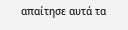απαίτησε αυτά τα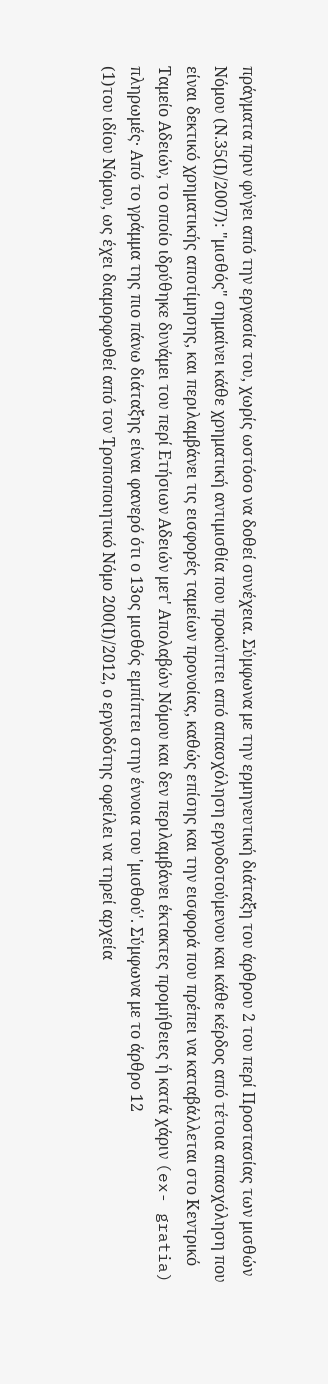πράγματα πριν φύγει από την εργασία του, χωρίς ωστόσο να δοθεί συνέχεια. Σύμφωνα με την ερμηνευτική διάταξη του άρθρου 2 του περί Προστασίας των μισθών Νόμου (Ν.35(Ι)/2007): "μισθός" σημαίνει κάθε χρηματική αντιμισθία που προκύπτει από απασχόληση εργοδοτούμενου και κάθε κέρδος από τέτοια απασχόληση που είναι δεκτικό χρηματικής αποτίμησης, και περιλαμβάνει τις εισφορές ταμείων προνοίας, καθώς επίσης και την εισφορά που πρέπει να καταβάλλεται στο Κεντρικό Ταμείο Αδειών, το οποίο ιδρύθηκε δυνάμει του περί Ετήσιων Αδειών μετ' Απολαβών Νόμου και δεν περιλαμβάνει έκτακτες προμήθειες ή κατά χάριν (ex- gratia) πληρωμές· Από το γράμμα της πιο πάνω διάταξης είναι φανερό ότι ο 13ος μισθός εμπίπτει στην έννοια του 'μισθού'. Σύμφωνα με το άρθρο 12
(1)του ιδίου Νόμου, ως έχει διαμορφωθεί από τον Τροποποιητικό Νόμο 200(Ι)/2012, ο εργοδότης οφείλει να τηρεί αρχεία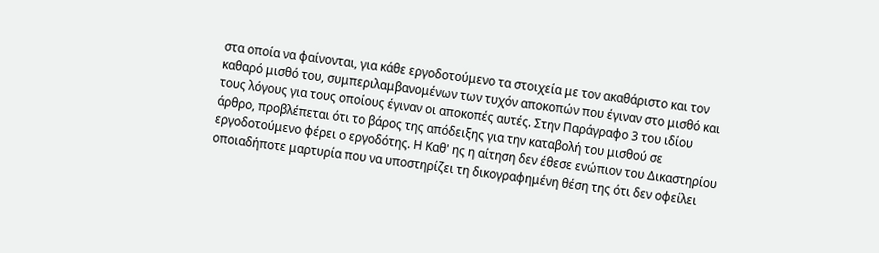στα οποία να φαίνονται, για κάθε εργοδοτούμενο τα στοιχεία με τον ακαθάριστο και τον καθαρό μισθό του, συμπεριλαμβανομένων των τυχόν αποκοπών που έγιναν στο μισθό και τους λόγους για τους οποίους έγιναν οι αποκοπές αυτές. Στην Παράγραφο 3 του ιδίου άρθρο, προβλέπεται ότι το βάρος της απόδειξης για την καταβολή του μισθού σε εργοδοτούμενο φέρει ο εργοδότης. Η Καθ' ης η αίτηση δεν έθεσε ενώπιον του Δικαστηρίου οποιαδήποτε μαρτυρία που να υποστηρίζει τη δικογραφημένη θέση της ότι δεν οφείλει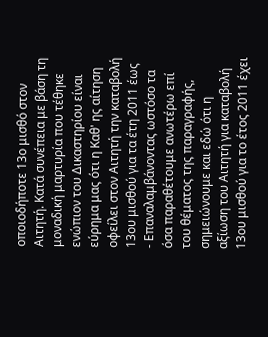οποιοδήποτε 13ο μισθό στον Αιτητή. Κατά συνέπεια με βάση τη μοναδική μαρτυρία που τέθηκε ενώπιον του Δικαστηρίου είναι εύρημα μας ότι η Καθ' ης αίτηση οφείλει στον Αιτητή την καταβολή 13ου μισθού για τα έτη 2011 έως
- Επαναλαμβάνοντας ωστόσο τα όσα παραθέτουμε ανωτέρω επί του θέματος της παραγραφής, σημειώνουμε και εδώ ότι η αξίωση του Αιτητή για καταβολή 13ου μισθού για το έτος 2011 έχει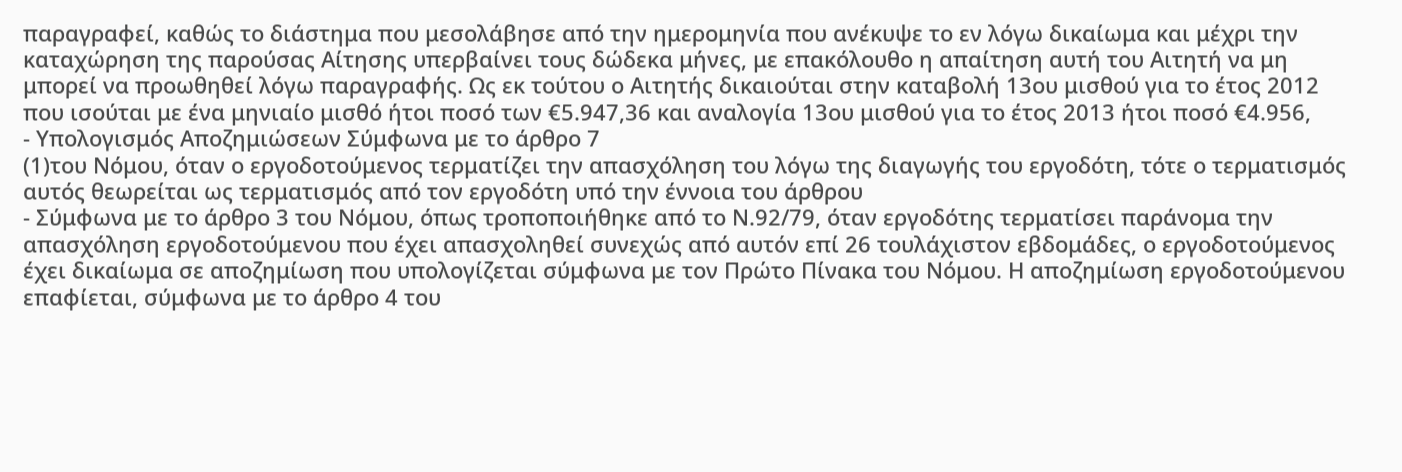παραγραφεί, καθώς το διάστημα που μεσολάβησε από την ημερομηνία που ανέκυψε το εν λόγω δικαίωμα και μέχρι την καταχώρηση της παρούσας Αίτησης υπερβαίνει τους δώδεκα μήνες, με επακόλουθο η απαίτηση αυτή του Αιτητή να μη μπορεί να προωθηθεί λόγω παραγραφής. Ως εκ τούτου ο Αιτητής δικαιούται στην καταβολή 13ου μισθού για το έτος 2012 που ισούται με ένα μηνιαίο μισθό ήτοι ποσό των €5.947,36 και αναλογία 13ου μισθού για το έτος 2013 ήτοι ποσό €4.956,
- Υπολογισμός Αποζημιώσεων Σύμφωνα με το άρθρο 7
(1)του Νόμου, όταν ο εργοδοτούμενος τερματίζει την απασχόληση του λόγω της διαγωγής του εργοδότη, τότε ο τερματισμός αυτός θεωρείται ως τερματισμός από τον εργοδότη υπό την έννοια του άρθρου
- Σύμφωνα με το άρθρο 3 του Νόμου, όπως τροποποιήθηκε από το Ν.92/79, όταν εργοδότης τερματίσει παράνομα την απασχόληση εργοδοτούμενου που έχει απασχοληθεί συνεχώς από αυτόν επί 26 τουλάχιστον εβδομάδες, ο εργοδοτούμενος έχει δικαίωμα σε αποζημίωση που υπολογίζεται σύμφωνα με τον Πρώτο Πίνακα του Νόμου. Η αποζημίωση εργοδοτούμενου επαφίεται, σύμφωνα με το άρθρο 4 του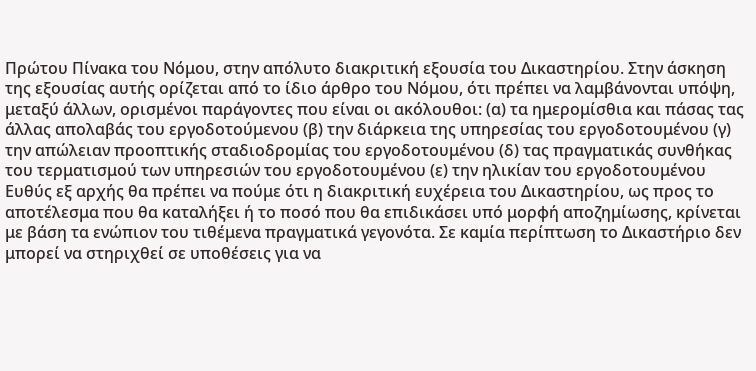Πρώτου Πίνακα του Νόμου, στην απόλυτο διακριτική εξουσία του Δικαστηρίου. Στην άσκηση της εξουσίας αυτής ορίζεται από το ίδιο άρθρο του Νόμου, ότι πρέπει να λαμβάνονται υπόψη, μεταξύ άλλων, ορισμένοι παράγοντες που είναι οι ακόλουθοι: (α) τα ημερομίσθια και πάσας τας άλλας απολαβάς του εργοδοτούμενου (β) την διάρκεια της υπηρεσίας του εργοδοτουμένου (γ) την απώλειαν προοπτικής σταδιοδρομίας του εργοδοτουμένου (δ) τας πραγματικάς συνθήκας του τερματισμού των υπηρεσιών του εργοδοτουμένου (ε) την ηλικίαν του εργοδοτουμένου Ευθύς εξ αρχής θα πρέπει να πούμε ότι η διακριτική ευχέρεια του Δικαστηρίου, ως προς το αποτέλεσμα που θα καταλήξει ή το ποσό που θα επιδικάσει υπό μορφή αποζημίωσης, κρίνεται με βάση τα ενώπιον του τιθέμενα πραγματικά γεγονότα. Σε καμία περίπτωση το Δικαστήριο δεν μπορεί να στηριχθεί σε υποθέσεις για να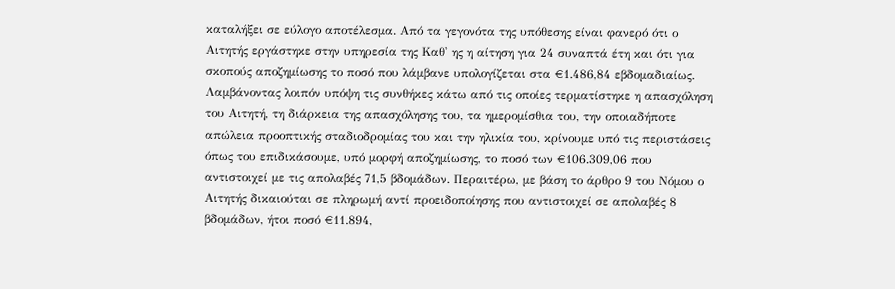καταλήξει σε εύλογο αποτέλεσμα. Από τα γεγονότα της υπόθεσης είναι φανερό ότι ο Αιτητής εργάστηκε στην υπηρεσία της Καθ' ης η αίτηση για 24 συναπτά έτη και ότι για σκοπούς αποζημίωσης το ποσό που λάμβανε υπολογίζεται στα €1.486,84 εβδομαδιαίως. Λαμβάνοντας λοιπόν υπόψη τις συνθήκες κάτω από τις οποίες τερματίστηκε η απασχόληση του Αιτητή, τη διάρκεια της απασχόλησης του, τα ημερομίσθια του, την οποιαδήποτε απώλεια προοπτικής σταδιοδρομίας του και την ηλικία του, κρίνουμε υπό τις περιστάσεις όπως του επιδικάσουμε, υπό μορφή αποζημίωσης, το ποσό των €106.309,06 που αντιστοιχεί με τις απολαβές 71,5 βδομάδων. Περαιτέρω, με βάση το άρθρο 9 του Νόμου ο Αιτητής δικαιούται σε πληρωμή αντί προειδοποίησης που αντιστοιχεί σε απολαβές 8 βδομάδων, ήτοι ποσό €11.894,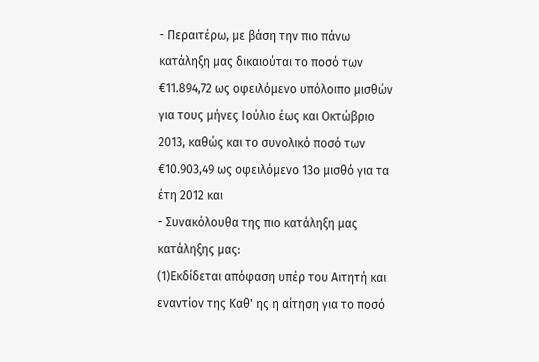- Περαιτέρω, με βάση την πιο πάνω κατάληξη μας δικαιούται το ποσό των €11.894,72 ως οφειλόμενο υπόλοιπο μισθών για τους μήνες Ιούλιο έως και Οκτώβριο 2013, καθώς και το συνολικό ποσό των €10.903,49 ως οφειλόμενο 13ο μισθό για τα έτη 2012 και
- Συνακόλουθα της πιο κατάληξη μας κατάληξης μας:
(1)Εκδίδεται απόφαση υπέρ του Αιτητή και εναντίον της Καθ' ης η αίτηση για το ποσό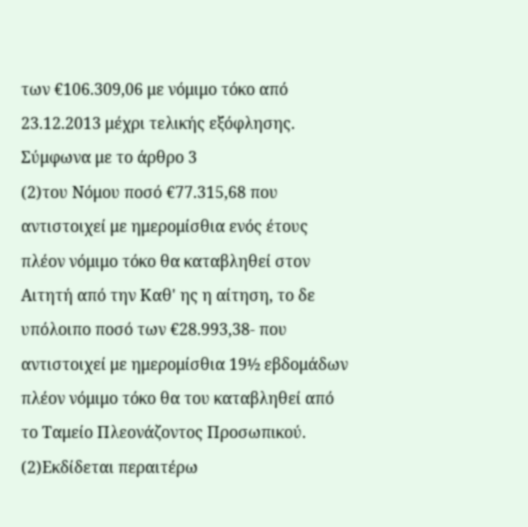των €106.309,06 με νόμιμο τόκο από 23.12.2013 μέχρι τελικής εξόφλησης. Σύμφωνα με το άρθρο 3
(2)του Νόμου ποσό €77.315,68 που αντιστοιχεί με ημερομίσθια ενός έτους πλέον νόμιμο τόκο θα καταβληθεί στον Αιτητή από την Καθ' ης η αίτηση, το δε υπόλοιπο ποσό των €28.993,38- που αντιστοιχεί με ημερομίσθια 19½ εβδομάδων πλέον νόμιμο τόκο θα του καταβληθεί από το Ταμείο Πλεονάζοντος Προσωπικού.
(2)Εκδίδεται περαιτέρω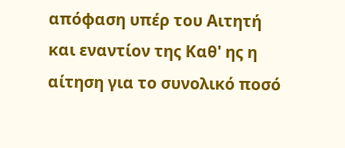απόφαση υπέρ του Αιτητή και εναντίον της Καθ' ης η αίτηση για το συνολικό ποσό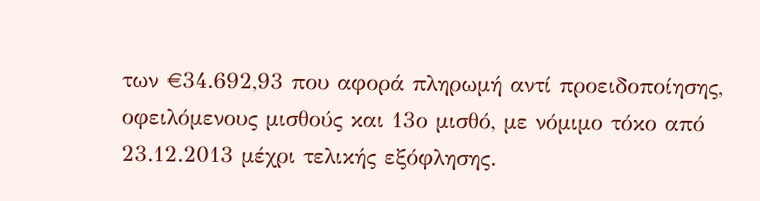των €34.692,93 που αφορά πληρωμή αντί προειδοποίησης, οφειλόμενους μισθούς και 13ο μισθό, με νόμιμο τόκο από 23.12.2013 μέχρι τελικής εξόφλησης.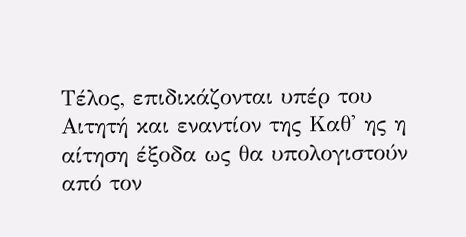Τέλος, επιδικάζονται υπέρ του Αιτητή και εναντίον της Καθ' ης η αίτηση έξοδα ως θα υπολογιστούν από τον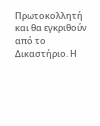Πρωτοκολλητή και θα εγκριθούν από το Δικαστήριο. Η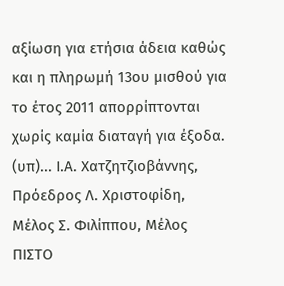αξίωση για ετήσια άδεια καθώς και η πληρωμή 13ου μισθού για το έτος 2011 απορρίπτονται χωρίς καμία διαταγή για έξοδα. (υπ)... Ι.Α. Χατζητζιοβάννης, Πρόεδρος Λ. Χριστοφίδη, Μέλος Σ. Φιλίππου, Μέλος ΠΙΣΤΟ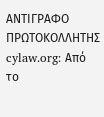ΑΝΤΙΓΡΑΦΟ ΠΡΩΤΟΚΟΛΛΗΤΗΣ cylaw.org: Από το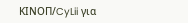ΚΙΝOΠ/CyLii για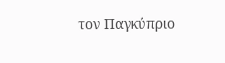τον Παγκύπριο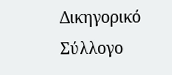Δικηγορικό Σύλλογο